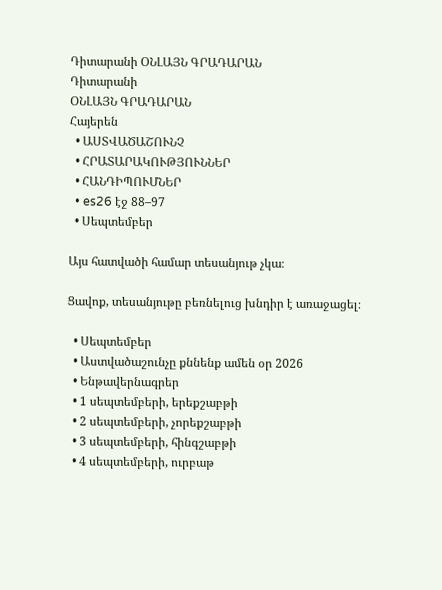Դիտարանի ՕՆԼԱՅՆ ԳՐԱԴԱՐԱՆ
Դիտարանի
ՕՆԼԱՅՆ ԳՐԱԴԱՐԱՆ
Հայերեն
  • ԱՍՏՎԱԾԱՇՈՒՆՉ
  • ՀՐԱՏԱՐԱԿՈՒԹՅՈՒՆՆԵՐ
  • ՀԱՆԴԻՊՈՒՄՆԵՐ
  • es26 էջ 88–97
  • Սեպտեմբեր

Այս հատվածի համար տեսանյութ չկա։

Ցավոք, տեսանյութը բեռնելուց խնդիր է առաջացել։

  • Սեպտեմբեր
  • Աստվածաշունչը քննենք ամեն օր 2026
  • Ենթավերնագրեր
  • 1 սեպտեմբերի, երեքշաբթի
  • 2 սեպտեմբերի, չորեքշաբթի
  • 3 սեպտեմբերի, հինգշաբթի
  • 4 սեպտեմբերի, ուրբաթ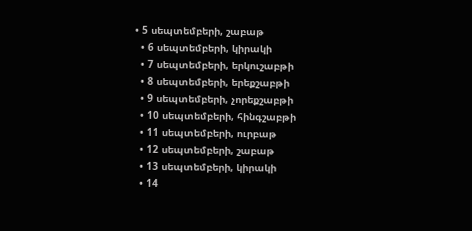• 5 սեպտեմբերի, շաբաթ
  • 6 սեպտեմբերի, կիրակի
  • 7 սեպտեմբերի, երկուշաբթի
  • 8 սեպտեմբերի, երեքշաբթի
  • 9 սեպտեմբերի, չորեքշաբթի
  • 10 սեպտեմբերի, հինգշաբթի
  • 11 սեպտեմբերի, ուրբաթ
  • 12 սեպտեմբերի, շաբաթ
  • 13 սեպտեմբերի, կիրակի
  • 14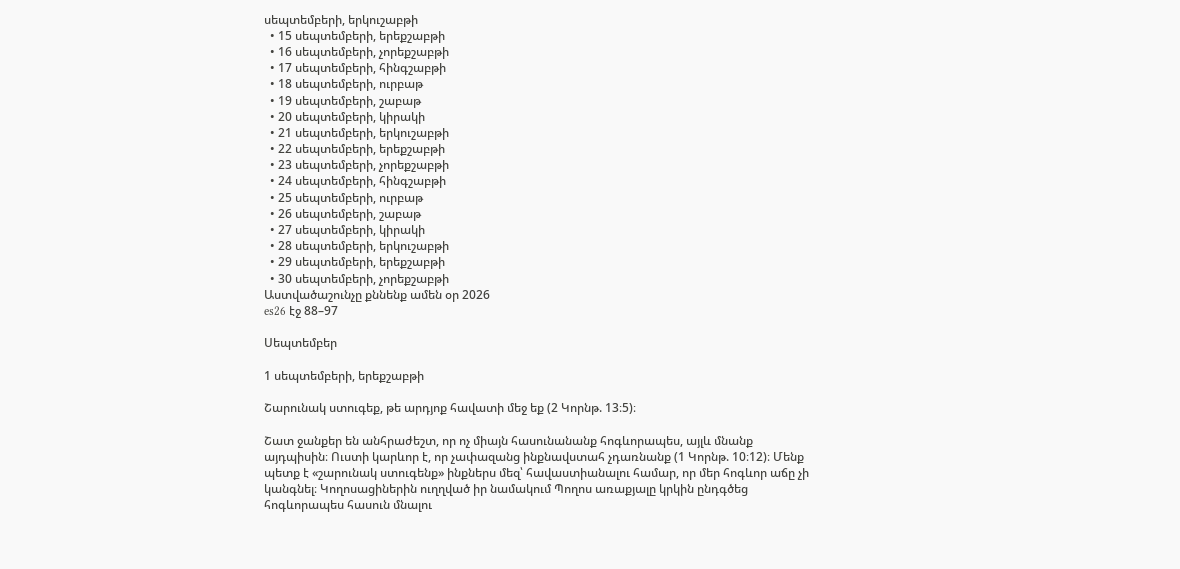սեպտեմբերի, երկուշաբթի
  • 15 սեպտեմբերի, երեքշաբթի
  • 16 սեպտեմբերի, չորեքշաբթի
  • 17 սեպտեմբերի, հինգշաբթի
  • 18 սեպտեմբերի, ուրբաթ
  • 19 սեպտեմբերի, շաբաթ
  • 20 սեպտեմբերի, կիրակի
  • 21 սեպտեմբերի, երկուշաբթի
  • 22 սեպտեմբերի, երեքշաբթի
  • 23 սեպտեմբերի, չորեքշաբթի
  • 24 սեպտեմբերի, հինգշաբթի
  • 25 սեպտեմբերի, ուրբաթ
  • 26 սեպտեմբերի, շաբաթ
  • 27 սեպտեմբերի, կիրակի
  • 28 սեպտեմբերի, երկուշաբթի
  • 29 սեպտեմբերի, երեքշաբթի
  • 30 սեպտեմբերի, չորեքշաբթի
Աստվածաշունչը քննենք ամեն օր 2026
es26 էջ 88–97

Սեպտեմբեր

1 սեպտեմբերի, երեքշաբթի

Շարունակ ստուգեք, թե արդյոք հավատի մեջ եք (2 Կորնթ. 13։5)։

Շատ ջանքեր են անհրաժեշտ, որ ոչ միայն հասունանանք հոգևորապես, այլև մնանք այդպիսին։ Ուստի կարևոր է, որ չափազանց ինքնավստահ չդառնանք (1 Կորնթ. 10։12)։ Մենք պետք է «շարունակ ստուգենք» ինքներս մեզ՝ հավաստիանալու համար, որ մեր հոգևոր աճը չի կանգնել։ Կողոսացիներին ուղղված իր նամակում Պողոս առաքյալը կրկին ընդգծեց հոգևորապես հասուն մնալու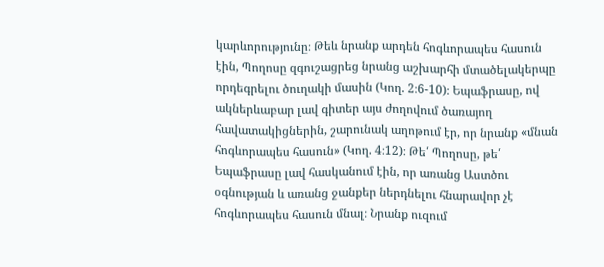կարևորությունը։ Թեև նրանք արդեն հոգևորապես հասուն էին, Պողոսը զգուշացրեց նրանց աշխարհի մտածելակերպը որդեգրելու ծուղակի մասին (Կող. 2։6-10)։ Եպաֆրասը, ով ակներևաբար լավ գիտեր այս ժողովում ծառայող հավատակիցներին, շարունակ աղոթում էր, որ նրանք «մնան հոգևորապես հասուն» (Կող. 4։12)։ Թե՛ Պողոսը, թե՛ Եպաֆրասը լավ հասկանում էին, որ առանց Աստծու օգնության և առանց ջանքեր ներդնելու հնարավոր չէ հոգևորապես հասուն մնալ։ Նրանք ուզում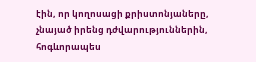էին, որ կողոսացի քրիստոնյաները, չնայած իրենց դժվարություններին, հոգևորապես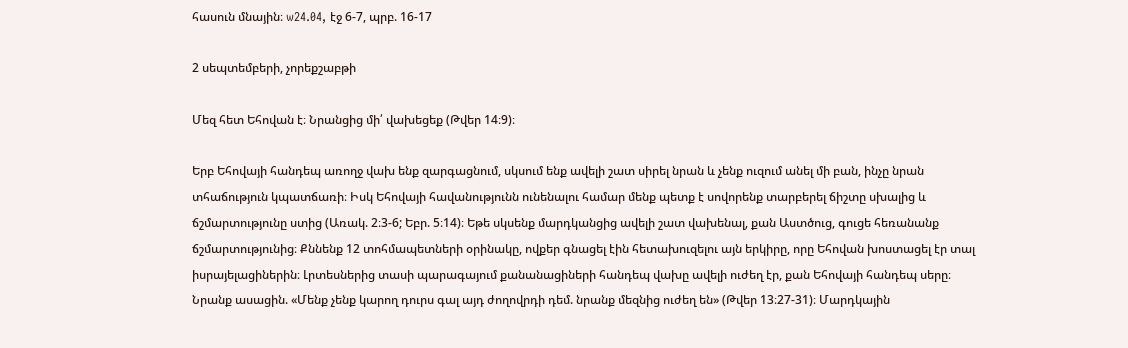հասուն մնային։ w24.04, էջ 6-7, պրբ. 16-17

2 սեպտեմբերի, չորեքշաբթի

Մեզ հետ Եհովան է։ Նրանցից մի՛ վախեցեք (Թվեր 14։9)։

Երբ Եհովայի հանդեպ առողջ վախ ենք զարգացնում, սկսում ենք ավելի շատ սիրել նրան և չենք ուզում անել մի բան, ինչը նրան տհաճություն կպատճառի։ Իսկ Եհովայի հավանությունն ունենալու համար մենք պետք է սովորենք տարբերել ճիշտը սխալից և ճշմարտությունը ստից (Առակ. 2։3-6; Եբր. 5։14)։ Եթե սկսենք մարդկանցից ավելի շատ վախենալ, քան Աստծուց, գուցե հեռանանք ճշմարտությունից։ Քննենք 12 տոհմապետների օրինակը, ովքեր գնացել էին հետախուզելու այն երկիրը, որը Եհովան խոստացել էր տալ իսրայելացիներին։ Լրտեսներից տասի պարագայում քանանացիների հանդեպ վախը ավելի ուժեղ էր, քան Եհովայի հանդեպ սերը։ Նրանք ասացին. «Մենք չենք կարող դուրս գալ այդ ժողովրդի դեմ. նրանք մեզնից ուժեղ են» (Թվեր 13։27-31)։ Մարդկային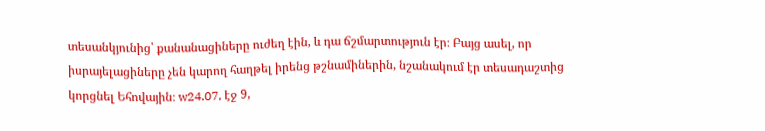տեսանկյունից՝ քանանացիները ուժեղ էին, և դա ճշմարտություն էր։ Բայց ասել, որ իսրայելացիները չեն կարող հաղթել իրենց թշնամիներին, նշանակում էր տեսադաշտից կորցնել Եհովային։ w24.07, էջ 9,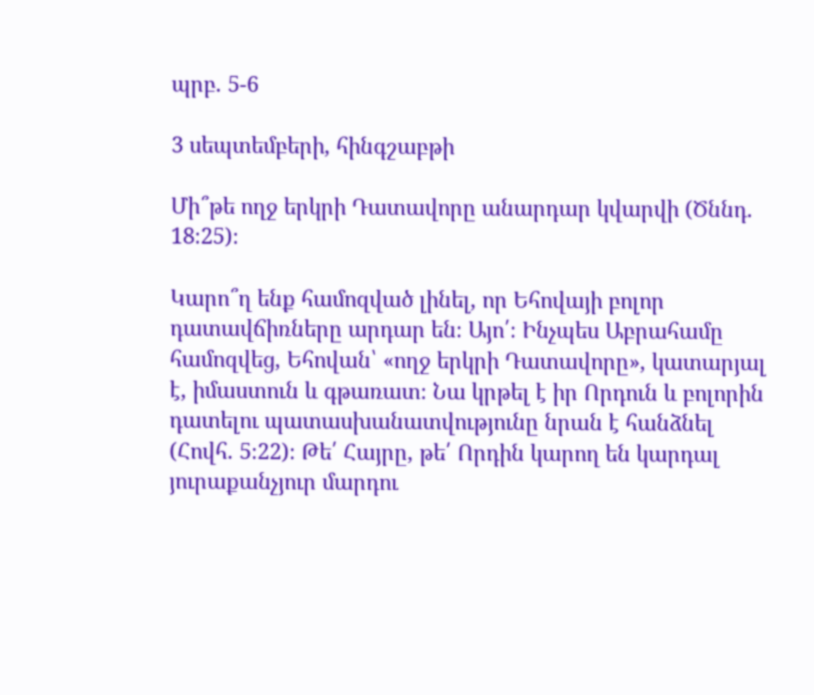պրբ. 5-6

3 սեպտեմբերի, հինգշաբթի

Մի՞թե ողջ երկրի Դատավորը անարդար կվարվի (Ծննդ. 18։25)։

Կարո՞ղ ենք համոզված լինել, որ Եհովայի բոլոր դատավճիռները արդար են։ Այո՛։ Ինչպես Աբրահամը համոզվեց, Եհովան՝ «ողջ երկրի Դատավորը», կատարյալ է, իմաստուն և գթառատ։ Նա կրթել է իր Որդուն և բոլորին դատելու պատասխանատվությունը նրան է հանձնել (Հովհ. 5։22)։ Թե՛ Հայրը, թե՛ Որդին կարող են կարդալ յուրաքանչյուր մարդու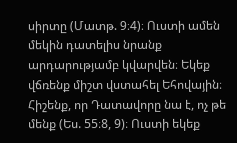սիրտը (Մատթ. 9։4)։ Ուստի ամեն մեկին դատելիս նրանք արդարությամբ կվարվեն։ Եկեք վճռենք միշտ վստահել Եհովային։ Հիշենք, որ Դատավորը նա է, ոչ թե մենք (Ես. 55։8, 9)։ Ուստի եկեք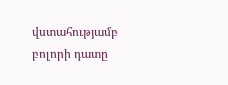վստահությամբ բոլորի դատը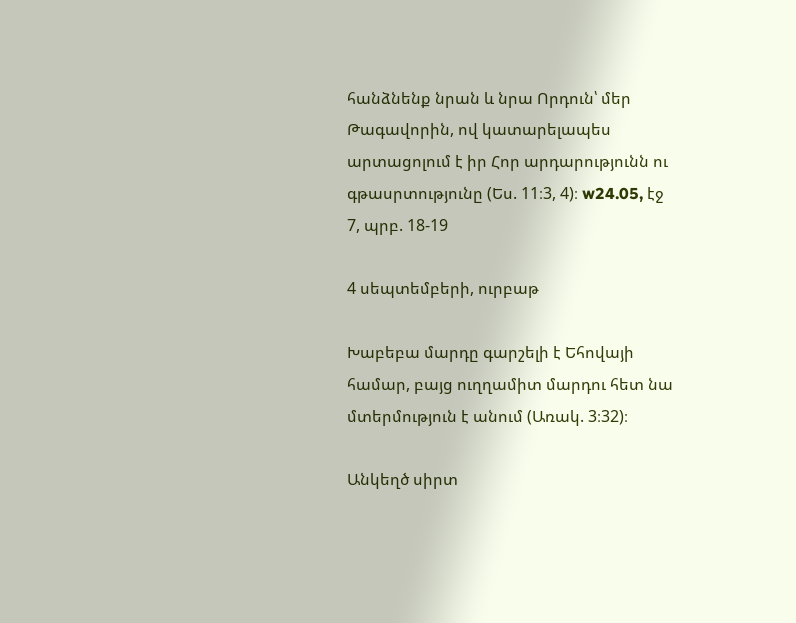հանձնենք նրան և նրա Որդուն՝ մեր Թագավորին, ով կատարելապես արտացոլում է իր Հոր արդարությունն ու գթասրտությունը (Ես. 11։3, 4)։ w24.05, էջ 7, պրբ. 18-19

4 սեպտեմբերի, ուրբաթ

Խաբեբա մարդը գարշելի է Եհովայի համար, բայց ուղղամիտ մարդու հետ նա մտերմություն է անում (Առակ. 3։32)։

Անկեղծ սիրտ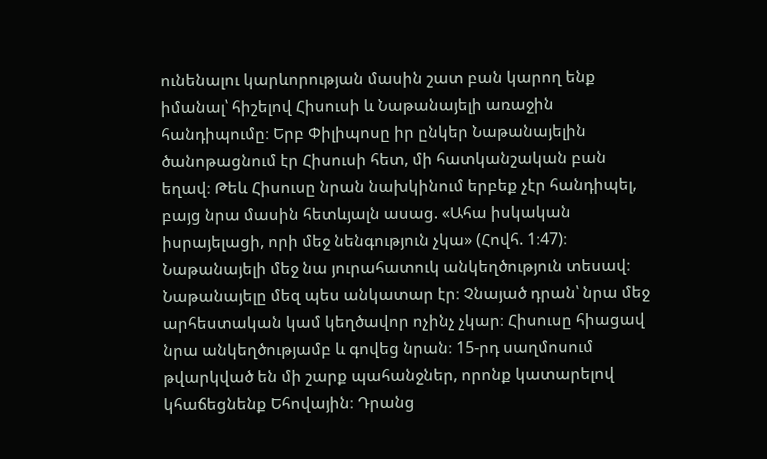ունենալու կարևորության մասին շատ բան կարող ենք իմանալ՝ հիշելով Հիսուսի և Նաթանայելի առաջին հանդիպումը։ Երբ Փիլիպոսը իր ընկեր Նաթանայելին ծանոթացնում էր Հիսուսի հետ, մի հատկանշական բան եղավ։ Թեև Հիսուսը նրան նախկինում երբեք չէր հանդիպել, բայց նրա մասին հետևյալն ասաց. «Ահա իսկական իսրայելացի, որի մեջ նենգություն չկա» (Հովհ. 1։47)։ Նաթանայելի մեջ նա յուրահատուկ անկեղծություն տեսավ։ Նաթանայելը մեզ պես անկատար էր։ Չնայած դրան՝ նրա մեջ արհեստական կամ կեղծավոր ոչինչ չկար։ Հիսուսը հիացավ նրա անկեղծությամբ և գովեց նրան։ 15-րդ սաղմոսում թվարկված են մի շարք պահանջներ, որոնք կատարելով կհաճեցնենք Եհովային։ Դրանց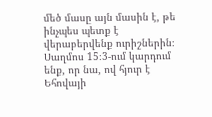մեծ մասը այն մասին է, թե ինչպես պետք է վերաբերվենք ուրիշներին։ Սաղմոս 15։3-ում կարդում ենք, որ նա, ով հյուր է Եհովայի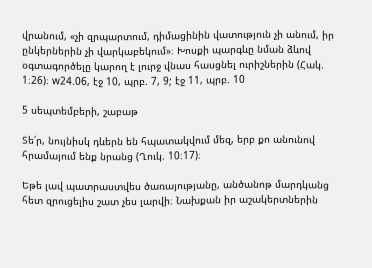վրանում, «չի զրպարտում, դիմացինին վատություն չի անում, իր ընկերներին չի վարկաբեկում»։ Խոսքի պարգևը նման ձևով օգտագործելը կարող է լուրջ վնաս հասցնել ուրիշներին (Հակ. 1։26)։ w24.06, էջ 10, պրբ. 7, 9; էջ 11, պրբ. 10

5 սեպտեմբերի, շաբաթ

Տե՛ր, նույնիսկ դևերն են հպատակվում մեզ, երբ քո անունով հրամայում ենք նրանց (Ղուկ. 10։17)։

Եթե լավ պատրաստվես ծառայությանը, անծանոթ մարդկանց հետ զրուցելիս շատ չես լարվի։ Նախքան իր աշակերտներին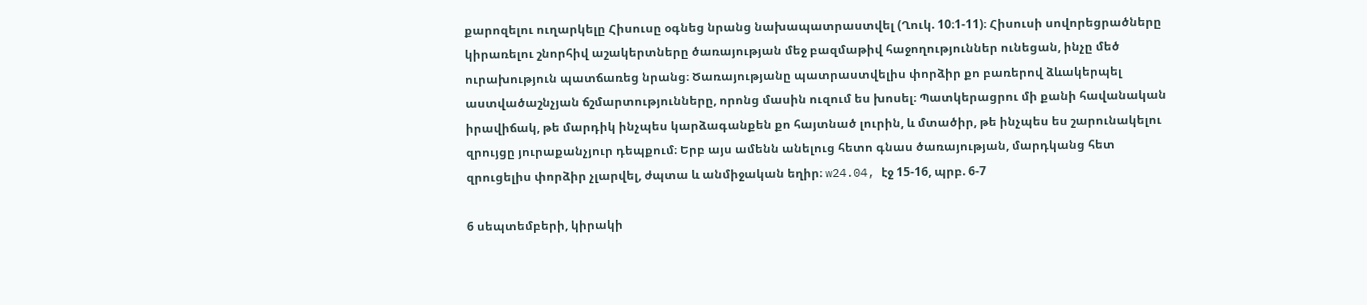քարոզելու ուղարկելը Հիսուսը օգնեց նրանց նախապատրաստվել (Ղուկ. 10։1-11)։ Հիսուսի սովորեցրածները կիրառելու շնորհիվ աշակերտները ծառայության մեջ բազմաթիվ հաջողություններ ունեցան, ինչը մեծ ուրախություն պատճառեց նրանց։ Ծառայությանը պատրաստվելիս փորձիր քո բառերով ձևակերպել աստվածաշնչյան ճշմարտությունները, որոնց մասին ուզում ես խոսել։ Պատկերացրու մի քանի հավանական իրավիճակ, թե մարդիկ ինչպես կարձագանքեն քո հայտնած լուրին, և մտածիր, թե ինչպես ես շարունակելու զրույցը յուրաքանչյուր դեպքում։ Երբ այս ամենն անելուց հետո գնաս ծառայության, մարդկանց հետ զրուցելիս փորձիր չլարվել, ժպտա և անմիջական եղիր։ w24.04, էջ 15-16, պրբ. 6-7

6 սեպտեմբերի, կիրակի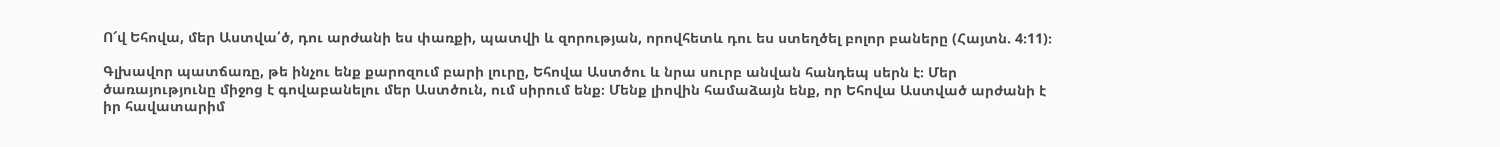Ո՜վ Եհովա, մեր Աստվա՛ծ, դու արժանի ես փառքի, պատվի և զորության, որովհետև դու ես ստեղծել բոլոր բաները (Հայտն. 4։11)։

Գլխավոր պատճառը, թե ինչու ենք քարոզում բարի լուրը, Եհովա Աստծու և նրա սուրբ անվան հանդեպ սերն է։ Մեր ծառայությունը միջոց է գովաբանելու մեր Աստծուն, ում սիրում ենք։ Մենք լիովին համաձայն ենք, որ Եհովա Աստված արժանի է իր հավատարիմ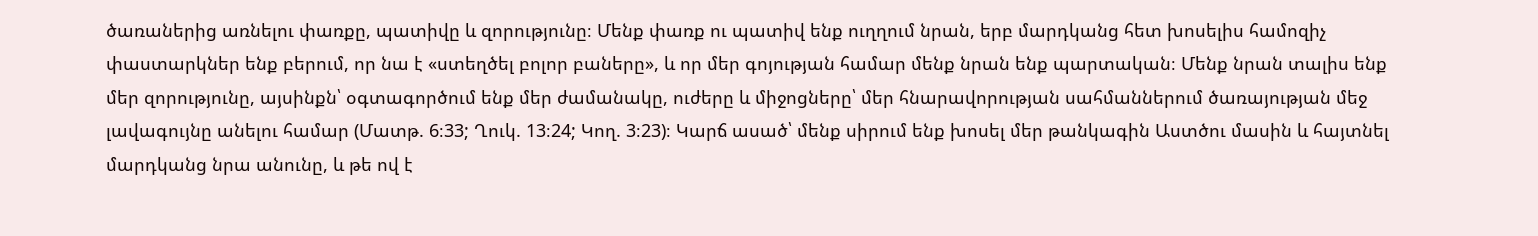ծառաներից առնելու փառքը, պատիվը և զորությունը։ Մենք փառք ու պատիվ ենք ուղղում նրան, երբ մարդկանց հետ խոսելիս համոզիչ փաստարկներ ենք բերում, որ նա է «ստեղծել բոլոր բաները», և որ մեր գոյության համար մենք նրան ենք պարտական։ Մենք նրան տալիս ենք մեր զորությունը, այսինքն՝ օգտագործում ենք մեր ժամանակը, ուժերը և միջոցները՝ մեր հնարավորության սահմաններում ծառայության մեջ լավագույնը անելու համար (Մատթ. 6։33; Ղուկ. 13։24; Կող. 3։23)։ Կարճ ասած՝ մենք սիրում ենք խոսել մեր թանկագին Աստծու մասին և հայտնել մարդկանց նրա անունը, և թե ով է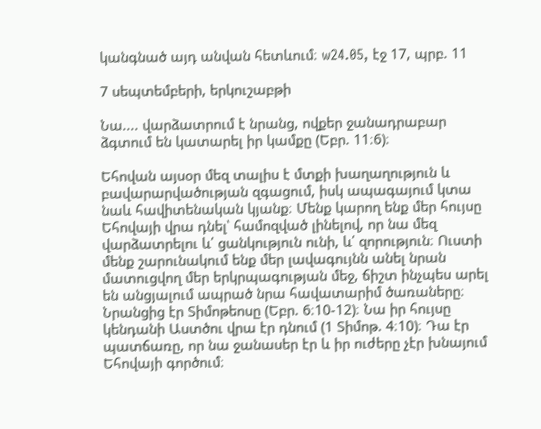կանգնած այդ անվան հետևում։ w24.05, էջ 17, պրբ. 11

7 սեպտեմբերի, երկուշաբթի

Նա.... վարձատրում է նրանց, ովքեր ջանադրաբար ձգտում են կատարել իր կամքը (Եբր. 11։6)։

Եհովան այսօր մեզ տալիս է մտքի խաղաղություն և բավարարվածության զգացում, իսկ ապագայում կտա նաև հավիտենական կյանք։ Մենք կարող ենք մեր հույսը Եհովայի վրա դնել՝ համոզված լինելով, որ նա մեզ վարձատրելու և՛ ցանկություն ունի, և՛ զորություն։ Ուստի մենք շարունակում ենք մեր լավագույնն անել նրան մատուցվող մեր երկրպագության մեջ, ճիշտ ինչպես արել են անցյալում ապրած նրա հավատարիմ ծառաները։ Նրանցից էր Տիմոթեոսը (Եբր. 6։10-12)։ Նա իր հույսը կենդանի Աստծու վրա էր դնում (1 Տիմոթ. 4։10)։ Դա էր պատճառը, որ նա ջանասեր էր և իր ուժերը չէր խնայում Եհովայի գործում։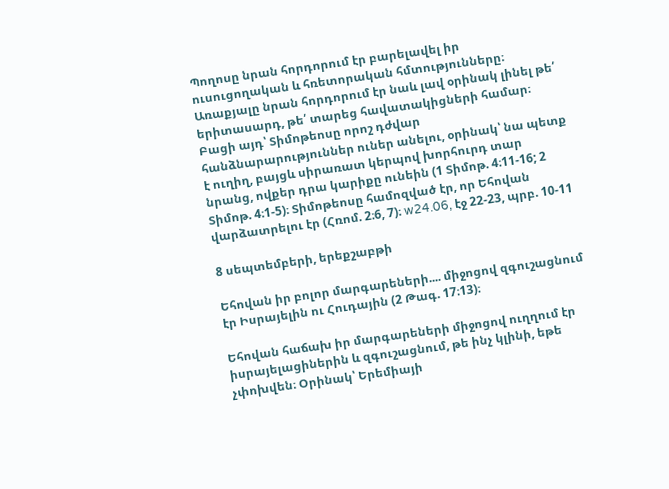Պողոսը նրան հորդորում էր բարելավել իր ուսուցողական և հռետորական հմտությունները։ Առաքյալը նրան հորդորում էր նաև լավ օրինակ լինել թե՛ երիտասարդ, թե՛ տարեց հավատակիցների համար։ Բացի այդ՝ Տիմոթեոսը որոշ դժվար հանձնարարություններ ուներ անելու, օրինակ՝ նա պետք է ուղիղ, բայցև սիրառատ կերպով խորհուրդ տար նրանց, ովքեր դրա կարիքը ունեին (1 Տիմոթ. 4։11-16; 2 Տիմոթ. 4։1-5)։ Տիմոթեոսը համոզված էր, որ Եհովան վարձատրելու էր (Հռոմ. 2։6, 7)։ w24.06, էջ 22-23, պրբ. 10-11

8 սեպտեմբերի, երեքշաբթի

Եհովան իր բոլոր մարգարեների.... միջոցով զգուշացնում էր Իսրայելին ու Հուդային (2 Թագ. 17։13)։

Եհովան հաճախ իր մարգարեների միջոցով ուղղում էր իսրայելացիներին և զգուշացնում, թե ինչ կլինի, եթե չփոխվեն։ Օրինակ՝ Երեմիայի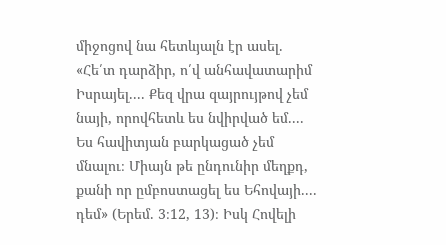միջոցով նա հետևյալն էր ասել. «Հե՛տ դարձիր, ո՛վ անհավատարիմ Իսրայել.... Քեզ վրա զայրույթով չեմ նայի, որովհետև ես նվիրված եմ.... Ես հավիտյան բարկացած չեմ մնալու։ Միայն թե ընդունիր մեղքդ, քանի որ ըմբոստացել ես Եհովայի.... դեմ» (Երեմ. 3։12, 13)։ Իսկ Հովելի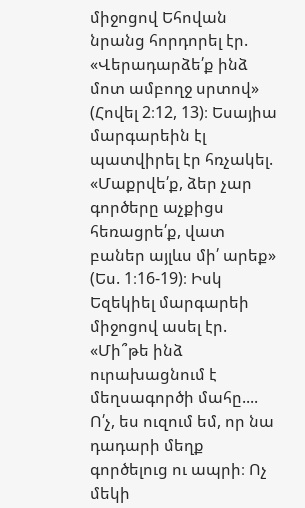միջոցով Եհովան նրանց հորդորել էր. «Վերադարձե՛ք ինձ մոտ ամբողջ սրտով» (Հովել 2։12, 13)։ Եսայիա մարգարեին էլ պատվիրել էր հռչակել. «Մաքրվե՛ք, ձեր չար գործերը աչքիցս հեռացրե՛ք, վատ բաներ այլևս մի՛ արեք» (Ես. 1։16-19)։ Իսկ Եզեկիել մարգարեի միջոցով ասել էր. «Մի՞թե ինձ ուրախացնում է մեղսագործի մահը.... Ո՛չ, ես ուզում եմ, որ նա դադարի մեղք գործելուց ու ապրի։ Ոչ մեկի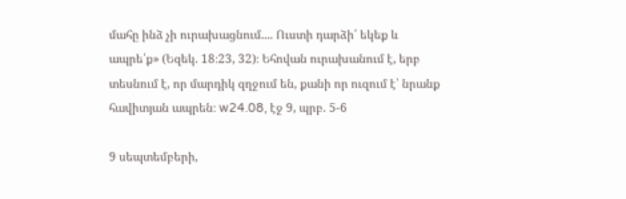մահը ինձ չի ուրախացնում.... Ուստի դարձի՛ եկեք և ապրե՛ք» (Եզեկ. 18։23, 32)։ Եհովան ուրախանում է, երբ տեսնում է, որ մարդիկ զղջում են, քանի որ ուզում է՝ նրանք հավիտյան ապրեն։ w24.08, էջ 9, պրբ. 5-6

9 սեպտեմբերի,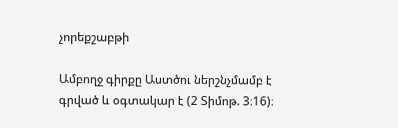չորեքշաբթի

Ամբողջ գիրքը Աստծու ներշնչմամբ է գրված և օգտակար է (2 Տիմոթ. 3։16)։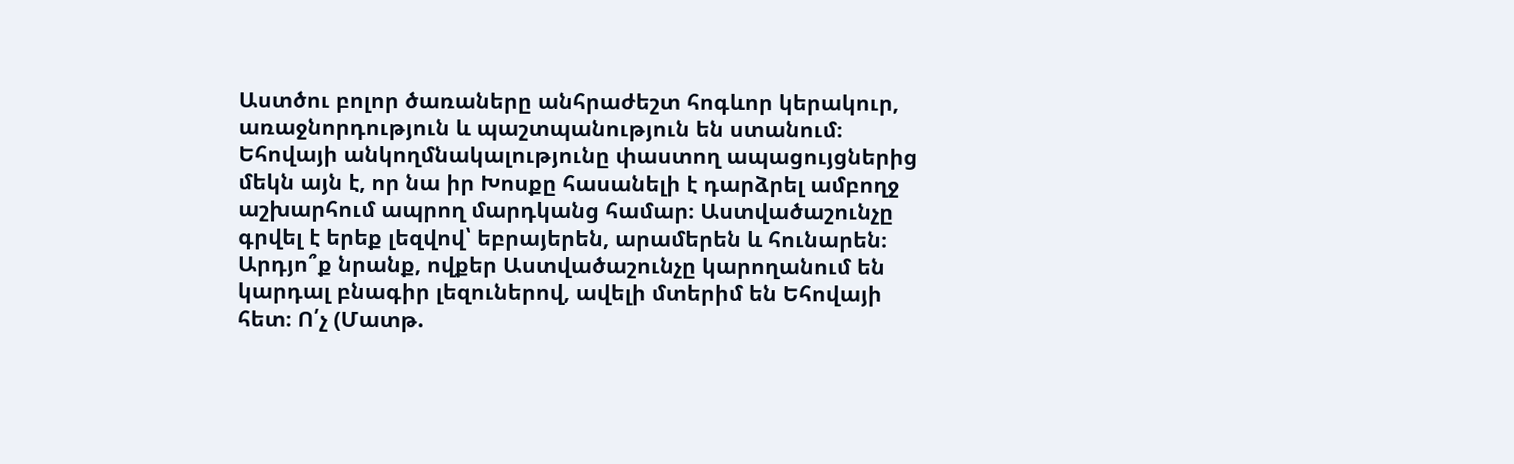Աստծու բոլոր ծառաները անհրաժեշտ հոգևոր կերակուր, առաջնորդություն և պաշտպանություն են ստանում։ Եհովայի անկողմնակալությունը փաստող ապացույցներից մեկն այն է, որ նա իր Խոսքը հասանելի է դարձրել ամբողջ աշխարհում ապրող մարդկանց համար։ Աստվածաշունչը գրվել է երեք լեզվով՝ եբրայերեն, արամերեն և հունարեն։ Արդյո՞ք նրանք, ովքեր Աստվածաշունչը կարողանում են կարդալ բնագիր լեզուներով, ավելի մտերիմ են Եհովայի հետ։ Ո՛չ (Մատթ.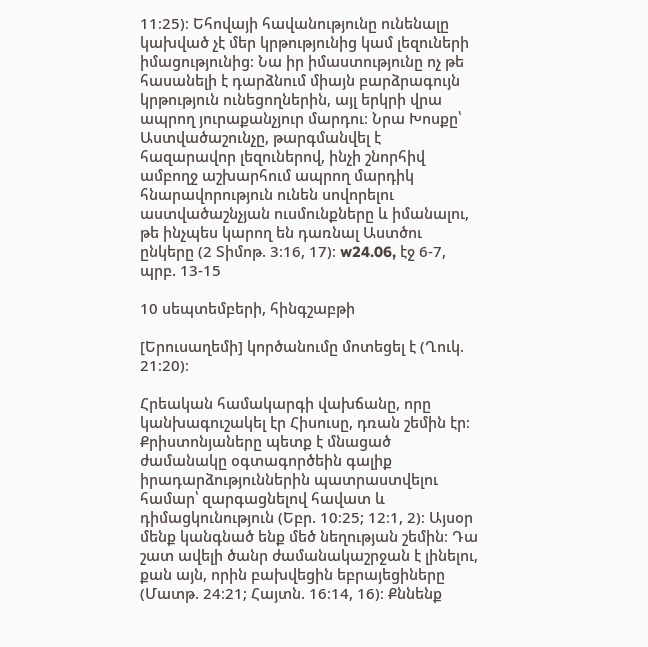11։25)։ Եհովայի հավանությունը ունենալը կախված չէ մեր կրթությունից կամ լեզուների իմացությունից։ Նա իր իմաստությունը ոչ թե հասանելի է դարձնում միայն բարձրագույն կրթություն ունեցողներին, այլ երկրի վրա ապրող յուրաքանչյուր մարդու։ Նրա Խոսքը՝ Աստվածաշունչը, թարգմանվել է հազարավոր լեզուներով, ինչի շնորհիվ ամբողջ աշխարհում ապրող մարդիկ հնարավորություն ունեն սովորելու աստվածաշնչյան ուսմունքները և իմանալու, թե ինչպես կարող են դառնալ Աստծու ընկերը (2 Տիմոթ. 3։16, 17)։ w24.06, էջ 6-7, պրբ. 13-15

10 սեպտեմբերի, հինգշաբթի

[Երուսաղեմի] կործանումը մոտեցել է (Ղուկ. 21։20)։

Հրեական համակարգի վախճանը, որը կանխագուշակել էր Հիսուսը, դռան շեմին էր։ Քրիստոնյաները պետք է մնացած ժամանակը օգտագործեին գալիք իրադարձություններին պատրաստվելու համար՝ զարգացնելով հավատ և դիմացկունություն (Եբր. 10։25; 12։1, 2)։ Այսօր մենք կանգնած ենք մեծ նեղության շեմին։ Դա շատ ավելի ծանր ժամանակաշրջան է լինելու, քան այն, որին բախվեցին եբրայեցիները (Մատթ. 24։21; Հայտն. 16։14, 16)։ Քննենք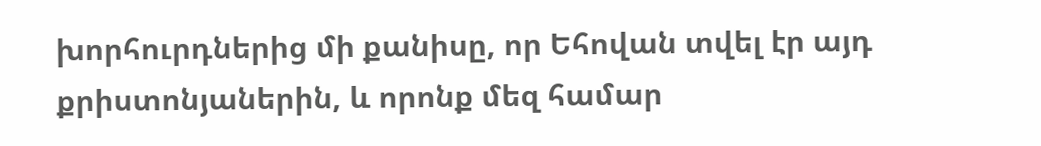խորհուրդներից մի քանիսը, որ Եհովան տվել էր այդ քրիստոնյաներին, և որոնք մեզ համար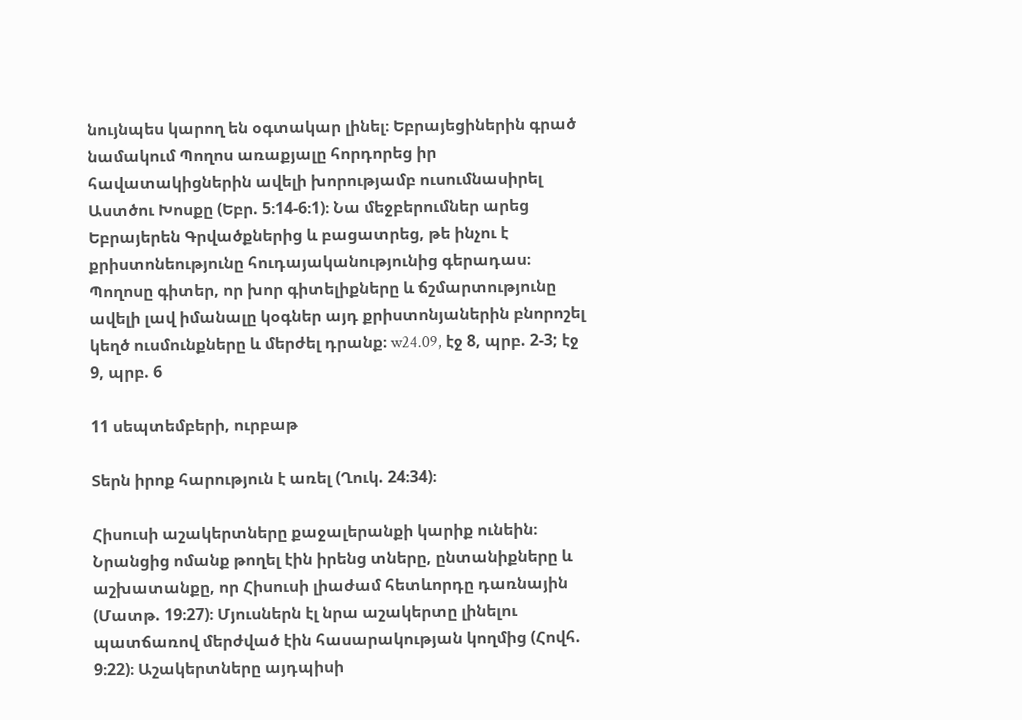նույնպես կարող են օգտակար լինել։ Եբրայեցիներին գրած նամակում Պողոս առաքյալը հորդորեց իր հավատակիցներին ավելի խորությամբ ուսումնասիրել Աստծու Խոսքը (Եբր. 5։14-6։1)։ Նա մեջբերումներ արեց Եբրայերեն Գրվածքներից և բացատրեց, թե ինչու է քրիստոնեությունը հուդայականությունից գերադաս։ Պողոսը գիտեր, որ խոր գիտելիքները և ճշմարտությունը ավելի լավ իմանալը կօգներ այդ քրիստոնյաներին բնորոշել կեղծ ուսմունքները և մերժել դրանք։ w24.09, էջ 8, պրբ. 2-3; էջ 9, պրբ. 6

11 սեպտեմբերի, ուրբաթ

Տերն իրոք հարություն է առել (Ղուկ. 24։34)։

Հիսուսի աշակերտները քաջալերանքի կարիք ունեին։ Նրանցից ոմանք թողել էին իրենց տները, ընտանիքները և աշխատանքը, որ Հիսուսի լիաժամ հետևորդը դառնային (Մատթ. 19։27)։ Մյուսներն էլ նրա աշակերտը լինելու պատճառով մերժված էին հասարակության կողմից (Հովհ. 9։22)։ Աշակերտները այդպիսի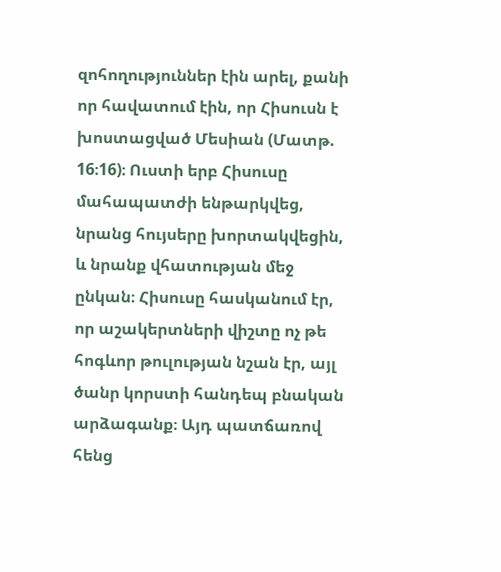զոհողություններ էին արել, քանի որ հավատում էին, որ Հիսուսն է խոստացված Մեսիան (Մատթ. 16։16)։ Ուստի երբ Հիսուսը մահապատժի ենթարկվեց, նրանց հույսերը խորտակվեցին, և նրանք վհատության մեջ ընկան։ Հիսուսը հասկանում էր, որ աշակերտների վիշտը ոչ թե հոգևոր թուլության նշան էր, այլ ծանր կորստի հանդեպ բնական արձագանք։ Այդ պատճառով հենց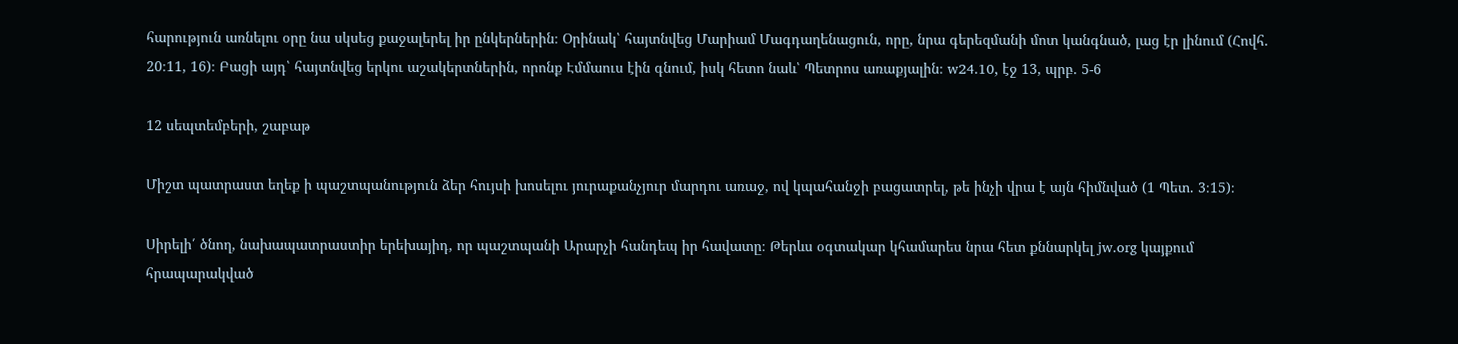հարություն առնելու օրը նա սկսեց քաջալերել իր ընկերներին։ Օրինակ՝ հայտնվեց Մարիամ Մագդաղենացուն, որը, նրա գերեզմանի մոտ կանգնած, լաց էր լինում (Հովհ. 20։11, 16)։ Բացի այդ՝ հայտնվեց երկու աշակերտներին, որոնք Էմմաուս էին գնում, իսկ հետո նաև՝ Պետրոս առաքյալին։ w24.10, էջ 13, պրբ. 5-6

12 սեպտեմբերի, շաբաթ

Միշտ պատրաստ եղեք ի պաշտպանություն ձեր հույսի խոսելու յուրաքանչյուր մարդու առաջ, ով կպահանջի բացատրել, թե ինչի վրա է այն հիմնված (1 Պետ. 3։15)։

Սիրելի՛ ծնող, նախապատրաստիր երեխայիդ, որ պաշտպանի Արարչի հանդեպ իր հավատը։ Թերևս օգտակար կհամարես նրա հետ քննարկել jw.org կայքում հրապարակված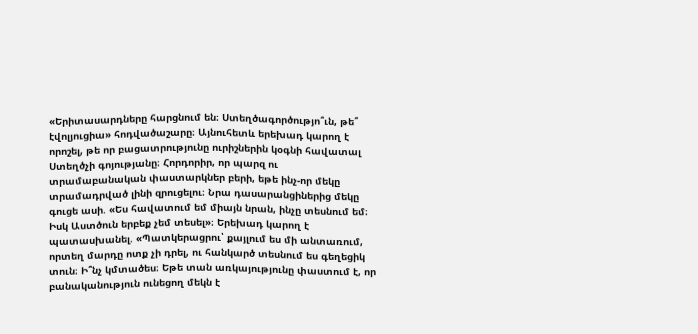«Երիտասարդները հարցնում են։ Ստեղծագործությո՞ւն, թե՞ էվոլյուցիա» հոդվածաշարը։ Այնուհետև երեխադ կարող է որոշել, թե որ բացատրությունը ուրիշներին կօգնի հավատալ Ստեղծչի գոյությանը։ Հորդորիր, որ պարզ ու տրամաբանական փաստարկներ բերի, եթե ինչ-որ մեկը տրամադրված լինի զրուցելու։ Նրա դասարանցիներից մեկը գուցե ասի. «Ես հավատում եմ միայն նրան, ինչը տեսնում եմ։ Իսկ Աստծուն երբեք չեմ տեսել»։ Երեխադ կարող է պատասխանել. «Պատկերացրու՝ քայլում ես մի անտառում, որտեղ մարդը ոտք չի դրել, ու հանկարծ տեսնում ես գեղեցիկ տուն։ Ի՞նչ կմտածես։ Եթե տան առկայությունը փաստում է, որ բանականություն ունեցող մեկն է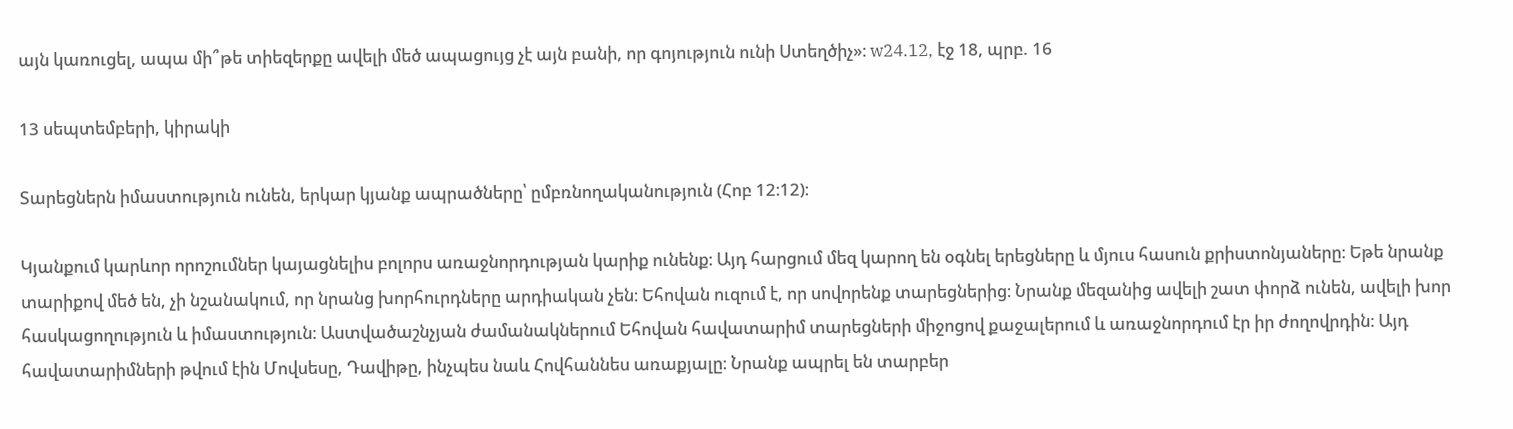այն կառուցել, ապա մի՞թե տիեզերքը ավելի մեծ ապացույց չէ այն բանի, որ գոյություն ունի Ստեղծիչ»։ w24.12, էջ 18, պրբ. 16

13 սեպտեմբերի, կիրակի

Տարեցներն իմաստություն ունեն, երկար կյանք ապրածները՝ ըմբռնողականություն (Հոբ 12։12)։

Կյանքում կարևոր որոշումներ կայացնելիս բոլորս առաջնորդության կարիք ունենք։ Այդ հարցում մեզ կարող են օգնել երեցները և մյուս հասուն քրիստոնյաները։ Եթե նրանք տարիքով մեծ են, չի նշանակում, որ նրանց խորհուրդները արդիական չեն։ Եհովան ուզում է, որ սովորենք տարեցներից։ Նրանք մեզանից ավելի շատ փորձ ունեն, ավելի խոր հասկացողություն և իմաստություն։ Աստվածաշնչյան ժամանակներում Եհովան հավատարիմ տարեցների միջոցով քաջալերում և առաջնորդում էր իր ժողովրդին։ Այդ հավատարիմների թվում էին Մովսեսը, Դավիթը, ինչպես նաև Հովհաննես առաքյալը։ Նրանք ապրել են տարբեր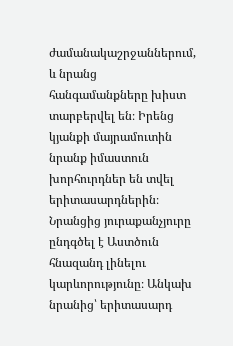ժամանակաշրջաններում, և նրանց հանգամանքները խիստ տարբերվել են։ Իրենց կյանքի մայրամուտին նրանք իմաստուն խորհուրդներ են տվել երիտասարդներին։ Նրանցից յուրաքանչյուրը ընդգծել է Աստծուն հնազանդ լինելու կարևորությունը։ Անկախ նրանից՝ երիտասարդ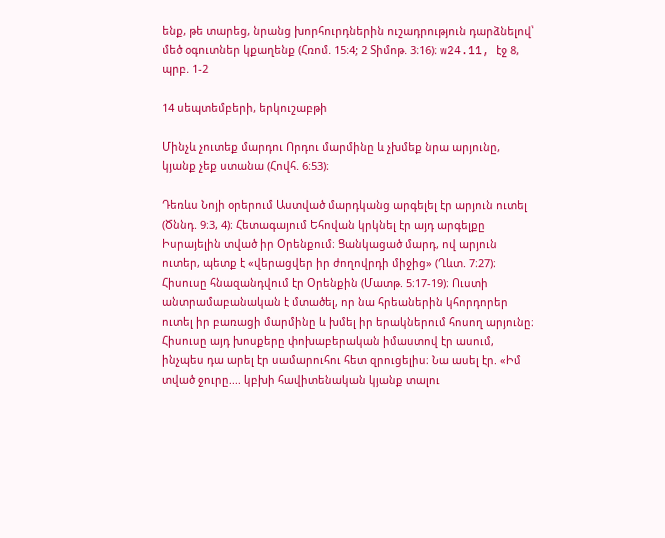ենք, թե տարեց, նրանց խորհուրդներին ուշադրություն դարձնելով՝ մեծ օգուտներ կքաղենք (Հռոմ. 15։4; 2 Տիմոթ. 3։16)։ w24.11, էջ 8, պրբ. 1-2

14 սեպտեմբերի, երկուշաբթի

Մինչև չուտեք մարդու Որդու մարմինը և չխմեք նրա արյունը, կյանք չեք ստանա (Հովհ. 6։53)։

Դեռևս Նոյի օրերում Աստված մարդկանց արգելել էր արյուն ուտել (Ծննդ. 9։3, 4)։ Հետագայում Եհովան կրկնել էր այդ արգելքը Իսրայելին տված իր Օրենքում։ Ցանկացած մարդ, ով արյուն ուտեր, պետք է «վերացվեր իր ժողովրդի միջից» (Ղևտ. 7։27)։ Հիսուսը հնազանդվում էր Օրենքին (Մատթ. 5։17-19)։ Ուստի անտրամաբանական է մտածել, որ նա հրեաներին կհորդորեր ուտել իր բառացի մարմինը և խմել իր երակներում հոսող արյունը։ Հիսուսը այդ խոսքերը փոխաբերական իմաստով էր ասում, ինչպես դա արել էր սամարուհու հետ զրուցելիս։ Նա ասել էր. «Իմ տված ջուրը.... կբխի հավիտենական կյանք տալու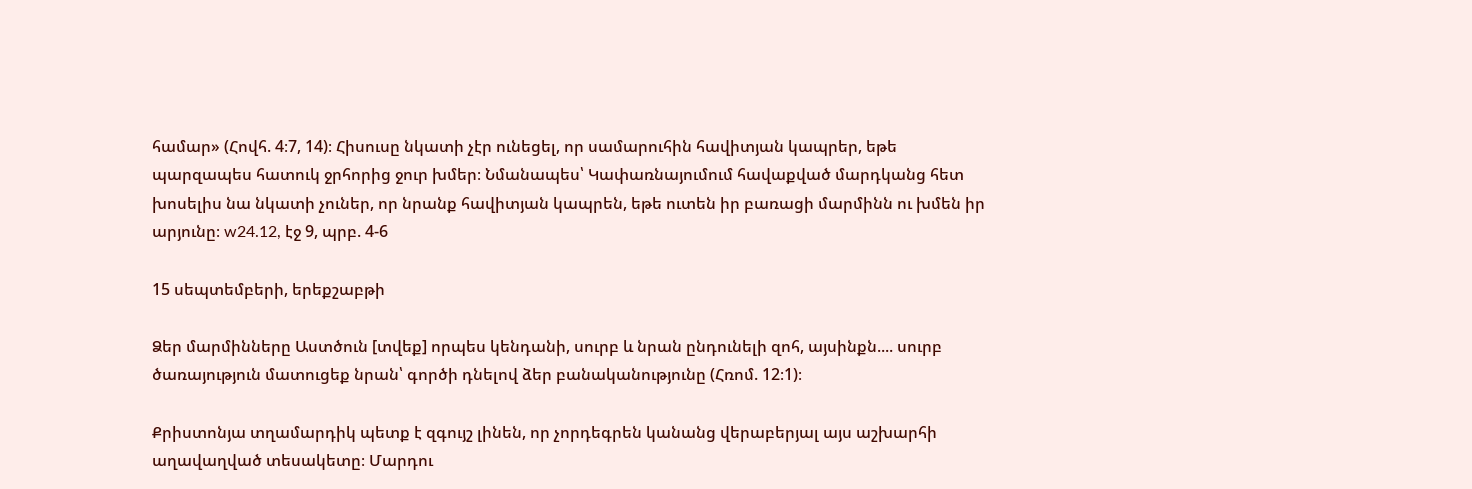համար» (Հովհ. 4։7, 14)։ Հիսուսը նկատի չէր ունեցել, որ սամարուհին հավիտյան կապրեր, եթե պարզապես հատուկ ջրհորից ջուր խմեր։ Նմանապես՝ Կափառնայումում հավաքված մարդկանց հետ խոսելիս նա նկատի չուներ, որ նրանք հավիտյան կապրեն, եթե ուտեն իր բառացի մարմինն ու խմեն իր արյունը։ w24.12, էջ 9, պրբ. 4-6

15 սեպտեմբերի, երեքշաբթի

Ձեր մարմինները Աստծուն [տվեք] որպես կենդանի, սուրբ և նրան ընդունելի զոհ, այսինքն.... սուրբ ծառայություն մատուցեք նրան՝ գործի դնելով ձեր բանականությունը (Հռոմ. 12։1)։

Քրիստոնյա տղամարդիկ պետք է զգույշ լինեն, որ չորդեգրեն կանանց վերաբերյալ այս աշխարհի աղավաղված տեսակետը։ Մարդու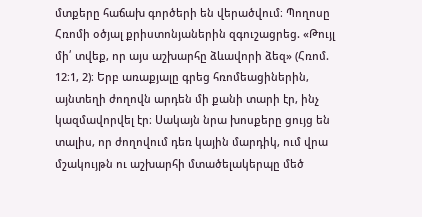մտքերը հաճախ գործերի են վերածվում։ Պողոսը Հռոմի օծյալ քրիստոնյաներին զգուշացրեց. «Թույլ մի՛ տվեք, որ այս աշխարհը ձևավորի ձեզ» (Հռոմ. 12։1, 2)։ Երբ առաքյալը գրեց հռոմեացիներին, այնտեղի ժողովն արդեն մի քանի տարի էր, ինչ կազմավորվել էր։ Սակայն նրա խոսքերը ցույց են տալիս, որ ժողովում դեռ կային մարդիկ, ում վրա մշակույթն ու աշխարհի մտածելակերպը մեծ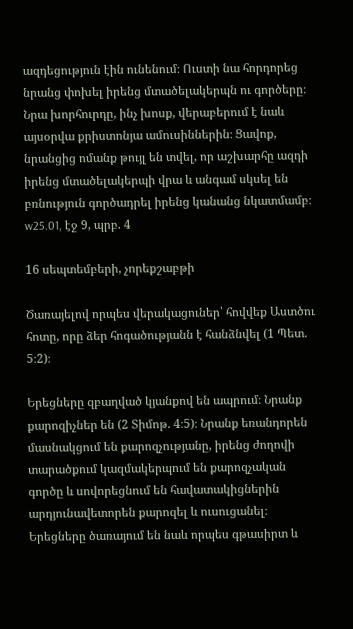ազդեցություն էին ունենում։ Ուստի նա հորդորեց նրանց փոխել իրենց մտածելակերպն ու գործերը։ Նրա խորհուրդը, ինչ խոսք, վերաբերում է նաև այսօրվա քրիստոնյա ամուսիններին։ Ցավոք, նրանցից ոմանք թույլ են տվել, որ աշխարհը ազդի իրենց մտածելակերպի վրա և անգամ սկսել են բռնություն գործադրել իրենց կանանց նկատմամբ։ w25.01, էջ 9, պրբ. 4

16 սեպտեմբերի, չորեքշաբթի

Ծառայելով որպես վերակացուներ՝ հովվեք Աստծու հոտը, որը ձեր հոգածությանն է հանձնվել (1 Պետ. 5։2)։

Երեցները զբաղված կյանքով են ապրում։ Նրանք քարոզիչներ են (2 Տիմոթ. 4։5)։ Նրանք եռանդորեն մասնակցում են քարոզչությանը, իրենց ժողովի տարածքում կազմակերպում են քարոզչական գործը և սովորեցնում են հավատակիցներին արդյունավետորեն քարոզել և ուսուցանել։ Երեցները ծառայում են նաև որպես գթասիրտ և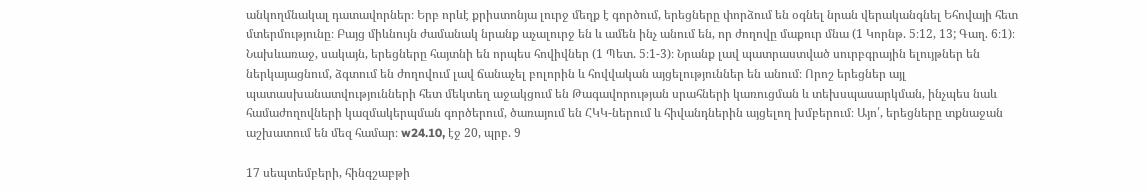անկողմնակալ դատավորներ։ Երբ որևէ քրիստոնյա լուրջ մեղք է գործում, երեցները փորձում են օգնել նրան վերականգնել Եհովայի հետ մտերմությունը։ Բայց միևնույն ժամանակ նրանք աչալուրջ են և ամեն ինչ անում են, որ ժողովը մաքուր մնա (1 Կորնթ. 5։12, 13; Գաղ. 6։1)։ Նախևառաջ, սակայն, երեցները հայտնի են որպես հովիվներ (1 Պետ. 5։1-3)։ Նրանք լավ պատրաստված սուրբգրային ելույթներ են ներկայացնում, ձգտում են ժողովում լավ ճանաչել բոլորին և հովվական այցելություններ են անում։ Որոշ երեցներ այլ պատասխանատվությունների հետ մեկտեղ աջակցում են Թագավորության սրահների կառուցման և տեխսպասարկման, ինչպես նաև համաժողովների կազմակերպման գործերում, ծառայում են ՀԿԿ-ներում և հիվանդներին այցելող խմբերում։ Այո՛, երեցները տքնաջան աշխատում են մեզ համար։ w24.10, էջ 20, պրբ. 9

17 սեպտեմբերի, հինգշաբթի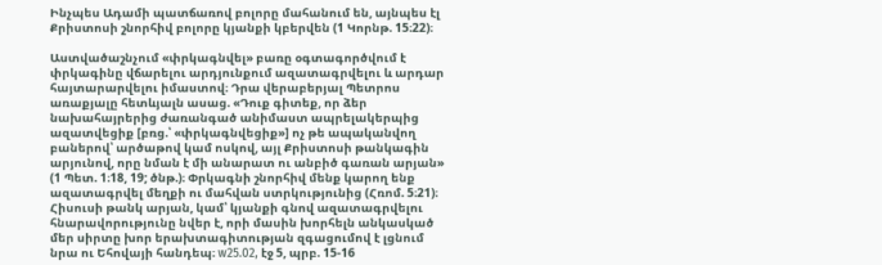Ինչպես Ադամի պատճառով բոլորը մահանում են, այնպես էլ Քրիստոսի շնորհիվ բոլորը կյանքի կբերվեն (1 Կորնթ. 15։22)։

Աստվածաշնչում «փրկագնվել» բառը օգտագործվում է փրկագինը վճարելու արդյունքում ազատագրվելու և արդար հայտարարվելու իմաստով։ Դրա վերաբերյալ Պետրոս առաքյալը հետևյալն ասաց. «Դուք գիտեք, որ ձեր նախահայրերից ժառանգած անիմաստ ապրելակերպից ազատվեցիք [բռց.՝ «փրկագնվեցիք»] ոչ թե ապականվող բաներով՝ արծաթով կամ ոսկով, այլ Քրիստոսի թանկագին արյունով, որը նման է մի անարատ ու անբիծ գառան արյան» (1 Պետ. 1։18, 19; ծնթ.)։ Փրկագնի շնորհիվ մենք կարող ենք ազատագրվել մեղքի ու մահվան ստրկությունից (Հռոմ. 5։21)։ Հիսուսի թանկ արյան, կամ՝ կյանքի գնով ազատագրվելու հնարավորությունը նվեր է, որի մասին խորհելն անկասկած մեր սիրտը խոր երախտագիտության զգացումով է լցնում նրա ու Եհովայի հանդեպ։ w25.02, էջ 5, պրբ. 15-16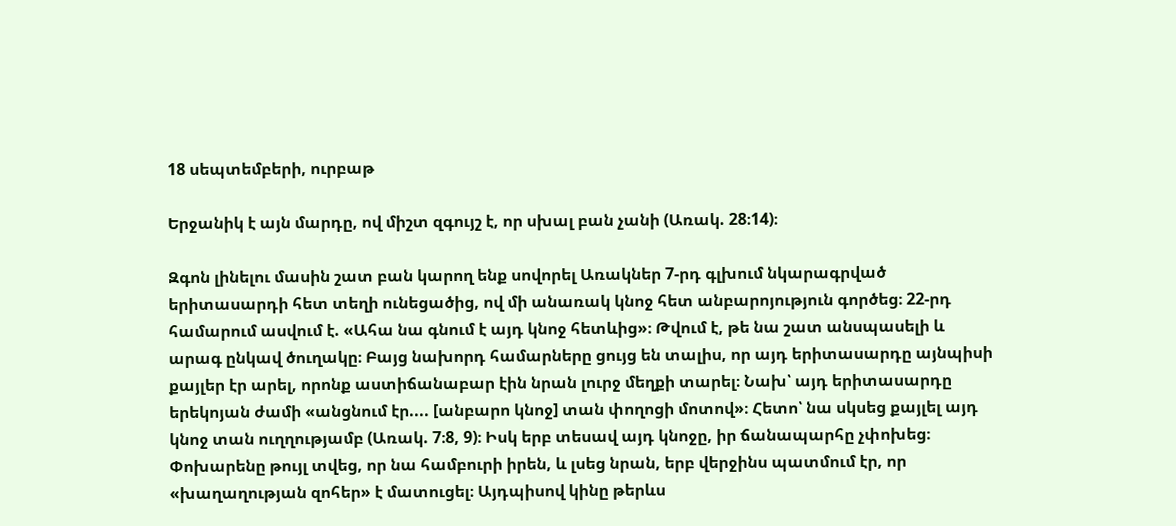18 սեպտեմբերի, ուրբաթ

Երջանիկ է այն մարդը, ով միշտ զգույշ է, որ սխալ բան չանի (Առակ. 28։14)։

Զգոն լինելու մասին շատ բան կարող ենք սովորել Առակներ 7-րդ գլխում նկարագրված երիտասարդի հետ տեղի ունեցածից, ով մի անառակ կնոջ հետ անբարոյություն գործեց։ 22-րդ համարում ասվում է. «Ահա նա գնում է այդ կնոջ հետևից»։ Թվում է, թե նա շատ անսպասելի և արագ ընկավ ծուղակը։ Բայց նախորդ համարները ցույց են տալիս, որ այդ երիտասարդը այնպիսի քայլեր էր արել, որոնք աստիճանաբար էին նրան լուրջ մեղքի տարել։ Նախ՝ այդ երիտասարդը երեկոյան ժամի «անցնում էր.... [անբարո կնոջ] տան փողոցի մոտով»։ Հետո՝ նա սկսեց քայլել այդ կնոջ տան ուղղությամբ (Առակ. 7։8, 9)։ Իսկ երբ տեսավ այդ կնոջը, իր ճանապարհը չփոխեց։ Փոխարենը թույլ տվեց, որ նա համբուրի իրեն, և լսեց նրան, երբ վերջինս պատմում էր, որ «խաղաղության զոհեր» է մատուցել։ Այդպիսով կինը թերևս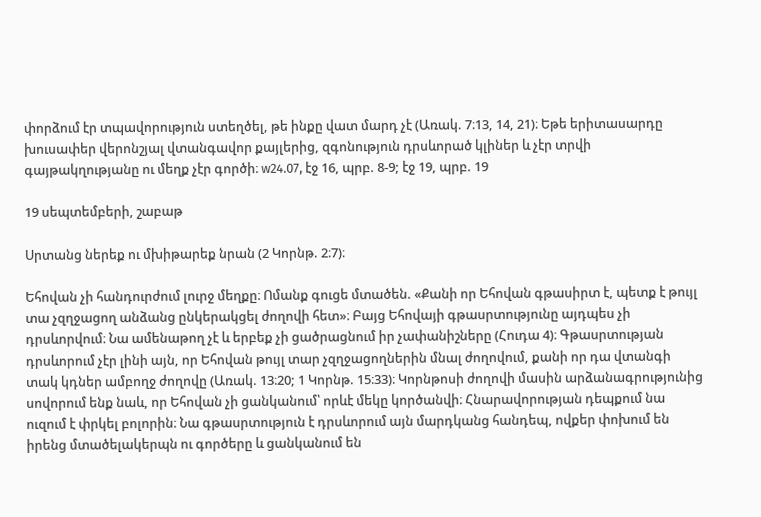փորձում էր տպավորություն ստեղծել, թե ինքը վատ մարդ չէ (Առակ. 7։13, 14, 21)։ Եթե երիտասարդը խուսափեր վերոնշյալ վտանգավոր քայլերից, զգոնություն դրսևորած կլիներ և չէր տրվի գայթակղությանը ու մեղք չէր գործի։ w24.07, էջ 16, պրբ. 8-9; էջ 19, պրբ. 19

19 սեպտեմբերի, շաբաթ

Սրտանց ներեք ու մխիթարեք նրան (2 Կորնթ. 2։7)։

Եհովան չի հանդուրժում լուրջ մեղքը։ Ոմանք գուցե մտածեն. «Քանի որ Եհովան գթասիրտ է, պետք է թույլ տա չզղջացող անձանց ընկերակցել ժողովի հետ»։ Բայց Եհովայի գթասրտությունը այդպես չի դրսևորվում։ Նա ամենաթող չէ և երբեք չի ցածրացնում իր չափանիշները (Հուդա 4)։ Գթասրտության դրսևորում չէր լինի այն, որ Եհովան թույլ տար չզղջացողներին մնալ ժողովում, քանի որ դա վտանգի տակ կդներ ամբողջ ժողովը (Առակ. 13։20; 1 Կորնթ. 15։33)։ Կորնթոսի ժողովի մասին արձանագրությունից սովորում ենք նաև, որ Եհովան չի ցանկանում՝ որևէ մեկը կործանվի։ Հնարավորության դեպքում նա ուզում է փրկել բոլորին։ Նա գթասրտություն է դրսևորում այն մարդկանց հանդեպ, ովքեր փոխում են իրենց մտածելակերպն ու գործերը և ցանկանում են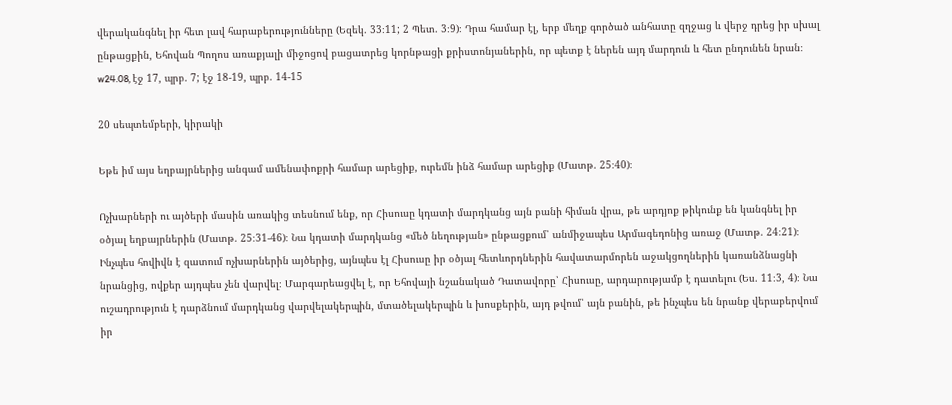վերականգնել իր հետ լավ հարաբերությունները (Եզեկ. 33։11; 2 Պետ. 3։9)։ Դրա համար էլ, երբ մեղք գործած անհատը զղջաց և վերջ դրեց իր սխալ ընթացքին, Եհովան Պողոս առաքյալի միջոցով բացատրեց կորնթացի քրիստոնյաներին, որ պետք է ներեն այդ մարդուն և հետ ընդունեն նրան։ w24.08, էջ 17, պրբ. 7; էջ 18-19, պրբ. 14-15

20 սեպտեմբերի, կիրակի

Եթե իմ այս եղբայրներից անգամ ամենափոքրի համար արեցիք, ուրեմն ինձ համար արեցիք (Մատթ. 25։40)։

Ոչխարների ու այծերի մասին առակից տեսնում ենք, որ Հիսուսը կդատի մարդկանց այն բանի հիման վրա, թե արդյոք թիկունք են կանգնել իր օծյալ եղբայրներին (Մատթ. 25։31-46)։ Նա կդատի մարդկանց «մեծ նեղության» ընթացքում՝ անմիջապես Արմագեդոնից առաջ (Մատթ. 24։21)։ Ինչպես հովիվն է զատում ոչխարներին այծերից, այնպես էլ Հիսուսը իր օծյալ հետևորդներին հավատարմորեն աջակցողներին կառանձնացնի նրանցից, ովքեր այդպես չեն վարվել։ Մարգարեացվել է, որ Եհովայի նշանակած Դատավորը՝ Հիսուսը, արդարությամբ է դատելու (Ես. 11։3, 4)։ Նա ուշադրություն է դարձնում մարդկանց վարվելակերպին, մտածելակերպին և խոսքերին, այդ թվում՝ այն բանին, թե ինչպես են նրանք վերաբերվում իր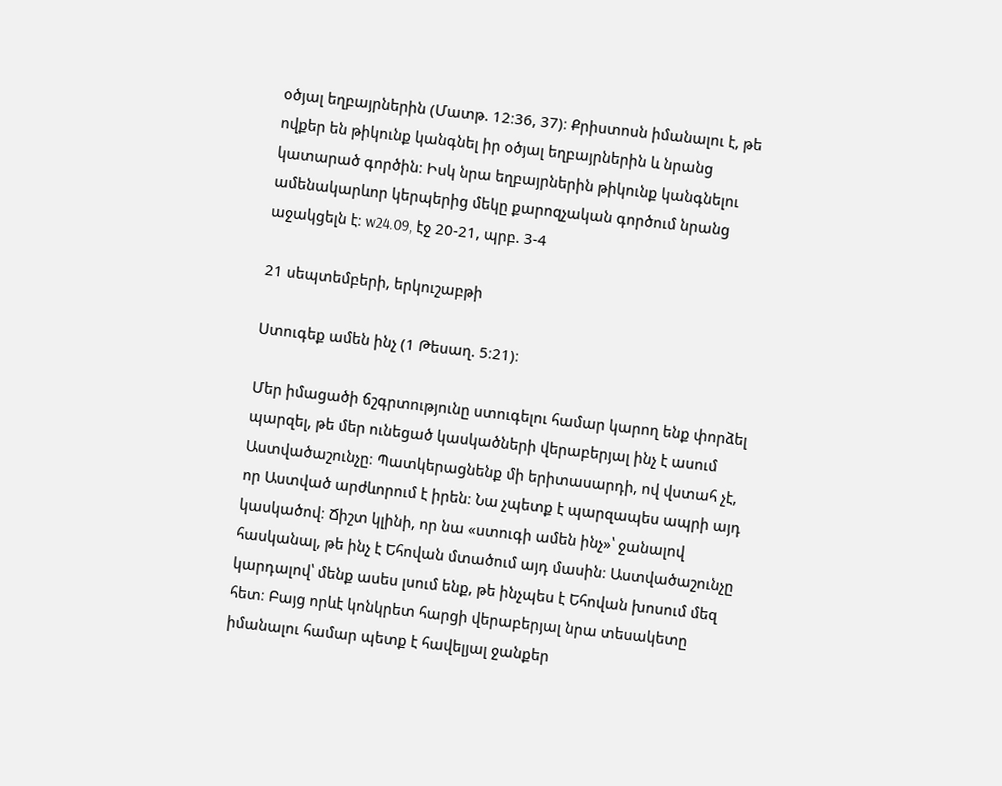օծյալ եղբայրներին (Մատթ. 12։36, 37)։ Քրիստոսն իմանալու է, թե ովքեր են թիկունք կանգնել իր օծյալ եղբայրներին և նրանց կատարած գործին։ Իսկ նրա եղբայրներին թիկունք կանգնելու ամենակարևոր կերպերից մեկը քարոզչական գործում նրանց աջակցելն է։ w24.09, էջ 20-21, պրբ. 3-4

21 սեպտեմբերի, երկուշաբթի

Ստուգեք ամեն ինչ (1 Թեսաղ. 5։21)։

Մեր իմացածի ճշգրտությունը ստուգելու համար կարող ենք փորձել պարզել, թե մեր ունեցած կասկածների վերաբերյալ ինչ է ասում Աստվածաշունչը։ Պատկերացնենք մի երիտասարդի, ով վստահ չէ, որ Աստված արժևորում է իրեն։ Նա չպետք է պարզապես ապրի այդ կասկածով։ Ճիշտ կլինի, որ նա «ստուգի ամեն ինչ»՝ ջանալով հասկանալ, թե ինչ է Եհովան մտածում այդ մասին։ Աստվածաշունչը կարդալով՝ մենք ասես լսում ենք, թե ինչպես է Եհովան խոսում մեզ հետ։ Բայց որևէ կոնկրետ հարցի վերաբերյալ նրա տեսակետը իմանալու համար պետք է հավելյալ ջանքեր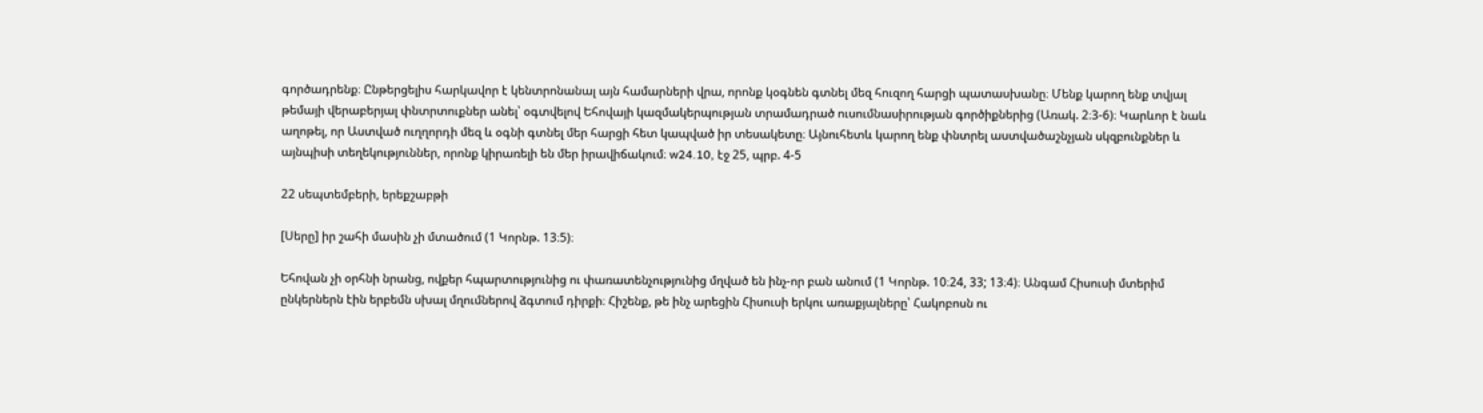գործադրենք։ Ընթերցելիս հարկավոր է կենտրոնանալ այն համարների վրա, որոնք կօգնեն գտնել մեզ հուզող հարցի պատասխանը։ Մենք կարող ենք տվյալ թեմայի վերաբերյալ փնտրտուքներ անել՝ օգտվելով Եհովայի կազմակերպության տրամադրած ուսումնասիրության գործիքներից (Առակ. 2։3-6)։ Կարևոր է նաև աղոթել, որ Աստված ուղղորդի մեզ և օգնի գտնել մեր հարցի հետ կապված իր տեսակետը։ Այնուհետև կարող ենք փնտրել աստվածաշնչյան սկզբունքներ և այնպիսի տեղեկություններ, որոնք կիրառելի են մեր իրավիճակում։ w24.10, էջ 25, պրբ. 4-5

22 սեպտեմբերի, երեքշաբթի

[Սերը] իր շահի մասին չի մտածում (1 Կորնթ. 13։5)։

Եհովան չի օրհնի նրանց, ովքեր հպարտությունից ու փառատենչությունից մղված են ինչ-որ բան անում (1 Կորնթ. 10։24, 33; 13։4)։ Անգամ Հիսուսի մտերիմ ընկերներն էին երբեմն սխալ մղումներով ձգտում դիրքի։ Հիշենք, թե ինչ արեցին Հիսուսի երկու առաքյալները՝ Հակոբոսն ու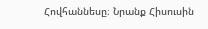Հովհաննեսը։ Նրանք Հիսուսին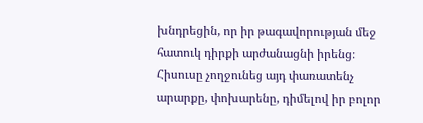խնդրեցին, որ իր թագավորության մեջ հատուկ դիրքի արժանացնի իրենց։ Հիսուսը չողջունեց այդ փառատենչ արարքը, փոխարենը, դիմելով իր բոլոր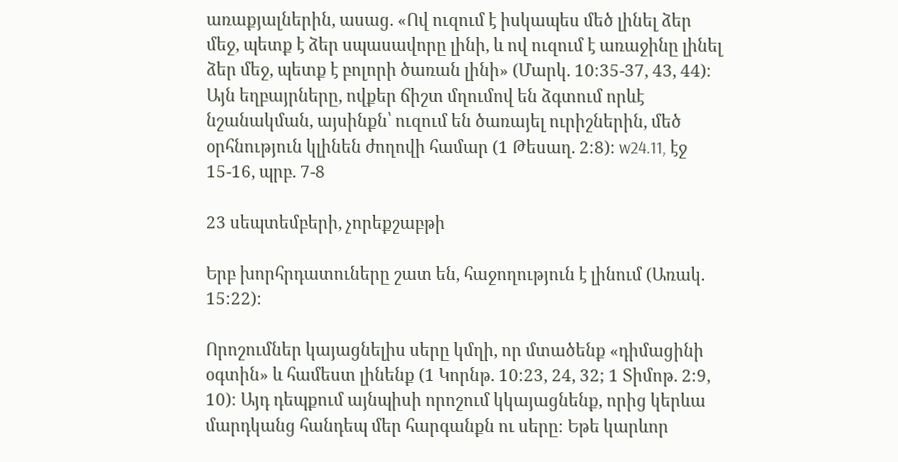առաքյալներին, ասաց. «Ով ուզում է իսկապես մեծ լինել ձեր մեջ, պետք է ձեր սպասավորը լինի, և ով ուզում է առաջինը լինել ձեր մեջ, պետք է բոլորի ծառան լինի» (Մարկ. 10։35-37, 43, 44)։ Այն եղբայրները, ովքեր ճիշտ մղումով են ձգտում որևէ նշանակման, այսինքն՝ ուզում են ծառայել ուրիշներին, մեծ օրհնություն կլինեն ժողովի համար (1 Թեսաղ. 2։8)։ w24.11, էջ 15-16, պրբ. 7-8

23 սեպտեմբերի, չորեքշաբթի

Երբ խորհրդատուները շատ են, հաջողություն է լինում (Առակ. 15։22)։

Որոշումներ կայացնելիս սերը կմղի, որ մտածենք «դիմացինի օգտին» և համեստ լինենք (1 Կորնթ. 10։23, 24, 32; 1 Տիմոթ. 2։9, 10)։ Այդ դեպքում այնպիսի որոշում կկայացնենք, որից կերևա մարդկանց հանդեպ մեր հարգանքն ու սերը։ Եթե կարևոր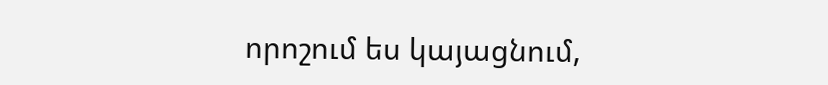որոշում ես կայացնում,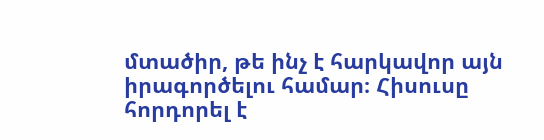մտածիր, թե ինչ է հարկավոր այն իրագործելու համար։ Հիսուսը հորդորել է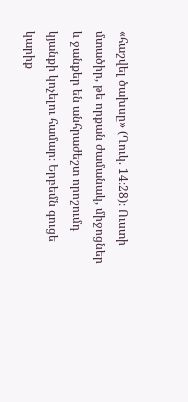«հաշվել ծախսը» (Ղուկ. 14։28)։ Ուստի մտածիր, թե որքան ժամանակ, միջոցներ և ջանքեր են անհրաժեշտ որոշումդ կյանքի կոչելու համար։ Երբեմն գուցե կարիք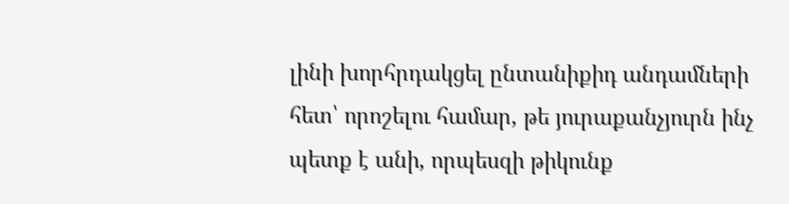լինի խորհրդակցել ընտանիքիդ անդամների հետ՝ որոշելու համար, թե յուրաքանչյուրն ինչ պետք է անի, որպեսզի թիկունք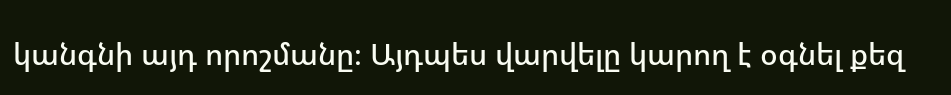կանգնի այդ որոշմանը։ Այդպես վարվելը կարող է օգնել քեզ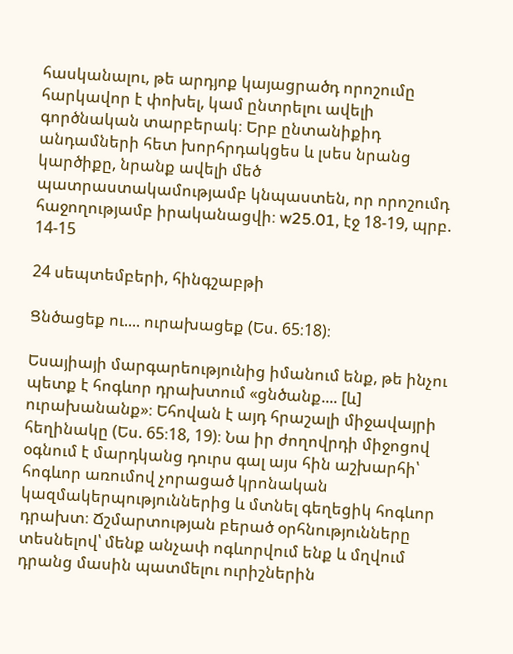հասկանալու, թե արդյոք կայացրածդ որոշումը հարկավոր է փոխել, կամ ընտրելու ավելի գործնական տարբերակ։ Երբ ընտանիքիդ անդամների հետ խորհրդակցես և լսես նրանց կարծիքը, նրանք ավելի մեծ պատրաստակամությամբ կնպաստեն, որ որոշումդ հաջողությամբ իրականացվի։ w25.01, էջ 18-19, պրբ. 14-15

24 սեպտեմբերի, հինգշաբթի

Ցնծացեք ու.... ուրախացեք (Ես. 65։18)։

Եսայիայի մարգարեությունից իմանում ենք, թե ինչու պետք է հոգևոր դրախտում «ցնծանք.... [և] ուրախանանք»։ Եհովան է այդ հրաշալի միջավայրի հեղինակը (Ես. 65։18, 19)։ Նա իր ժողովրդի միջոցով օգնում է մարդկանց դուրս գալ այս հին աշխարհի՝ հոգևոր առումով չորացած կրոնական կազմակերպություններից և մտնել գեղեցիկ հոգևոր դրախտ։ Ճշմարտության բերած օրհնությունները տեսնելով՝ մենք անչափ ոգևորվում ենք և մղվում դրանց մասին պատմելու ուրիշներին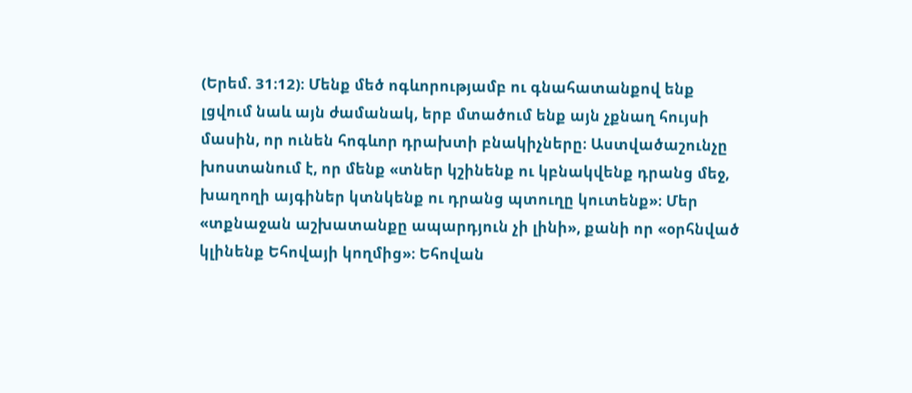(Երեմ. 31։12)։ Մենք մեծ ոգևորությամբ ու գնահատանքով ենք լցվում նաև այն ժամանակ, երբ մտածում ենք այն չքնաղ հույսի մասին, որ ունեն հոգևոր դրախտի բնակիչները։ Աստվածաշունչը խոստանում է, որ մենք «տներ կշինենք ու կբնակվենք դրանց մեջ, խաղողի այգիներ կտնկենք ու դրանց պտուղը կուտենք»։ Մեր «տքնաջան աշխատանքը ապարդյուն չի լինի», քանի որ «օրհնված կլինենք Եհովայի կողմից»։ Եհովան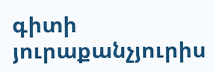գիտի յուրաքանչյուրիս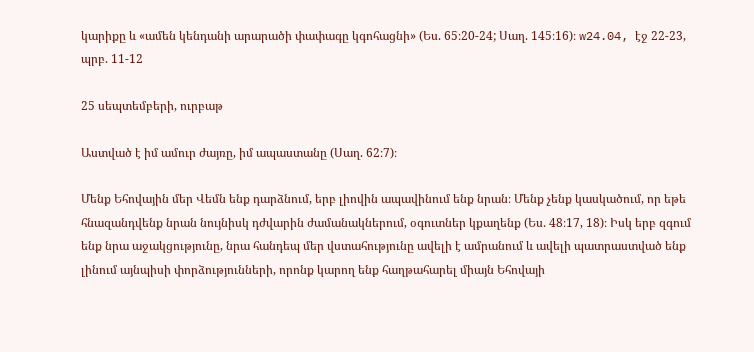կարիքը և «ամեն կենդանի արարածի փափագը կգոհացնի» (Ես. 65։20-24; Սաղ. 145։16)։ w24.04, էջ 22-23, պրբ. 11-12

25 սեպտեմբերի, ուրբաթ

Աստված է իմ ամուր ժայռը, իմ ապաստանը (Սաղ. 62։7)։

Մենք Եհովային մեր Վեմն ենք դարձնում, երբ լիովին ապավինում ենք նրան։ Մենք չենք կասկածում, որ եթե հնազանդվենք նրան նույնիսկ դժվարին ժամանակներում, օգուտներ կքաղենք (Ես. 48։17, 18)։ Իսկ երբ զգում ենք նրա աջակցությունը, նրա հանդեպ մեր վստահությունը ավելի է ամրանում և ավելի պատրաստված ենք լինում այնպիսի փորձությունների, որոնք կարող ենք հաղթահարել միայն Եհովայի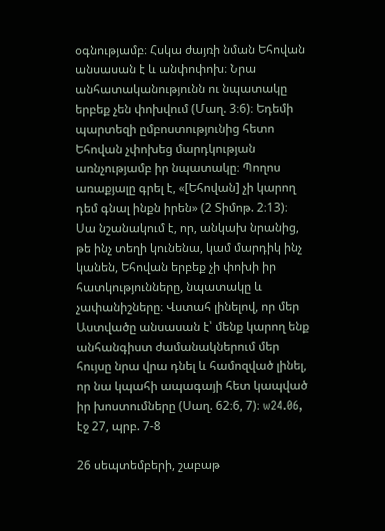օգնությամբ։ Հսկա ժայռի նման Եհովան անսասան է և անփոփոխ։ Նրա անհատականությունն ու նպատակը երբեք չեն փոխվում (Մաղ. 3։6)։ Եդեմի պարտեզի ըմբոստությունից հետո Եհովան չփոխեց մարդկության առնչությամբ իր նպատակը։ Պողոս առաքյալը գրել է, «[Եհովան] չի կարող դեմ գնալ ինքն իրեն» (2 Տիմոթ. 2։13)։ Սա նշանակում է, որ, անկախ նրանից, թե ինչ տեղի կունենա, կամ մարդիկ ինչ կանեն, Եհովան երբեք չի փոխի իր հատկությունները, նպատակը և չափանիշները։ Վստահ լինելով, որ մեր Աստվածը անսասան է՝ մենք կարող ենք անհանգիստ ժամանակներում մեր հույսը նրա վրա դնել և համոզված լինել, որ նա կպահի ապագայի հետ կապված իր խոստումները (Սաղ. 62։6, 7)։ w24.06, էջ 27, պրբ. 7-8

26 սեպտեմբերի, շաբաթ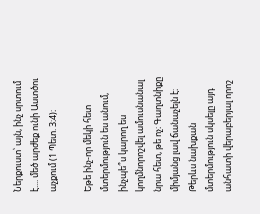Ներքուստ՝ այն, ինչ սրտում է.... մեծ արժեք ունի Աստծու աչքում (1 Պետ. 3։4)։

Եթե ինչ-որ մեկի հետ մտերմություն ես անում, ինչպե՞ս կարող ես կողմնորոշվել ամուսնանալ նրա հետ, թե ոչ։ Գաղտնիքը միմյանց լավ ճանաչելն է։ Թերևս նախքան մտերմություն սկսելը այդ անհատի վերաբերյալ որոշ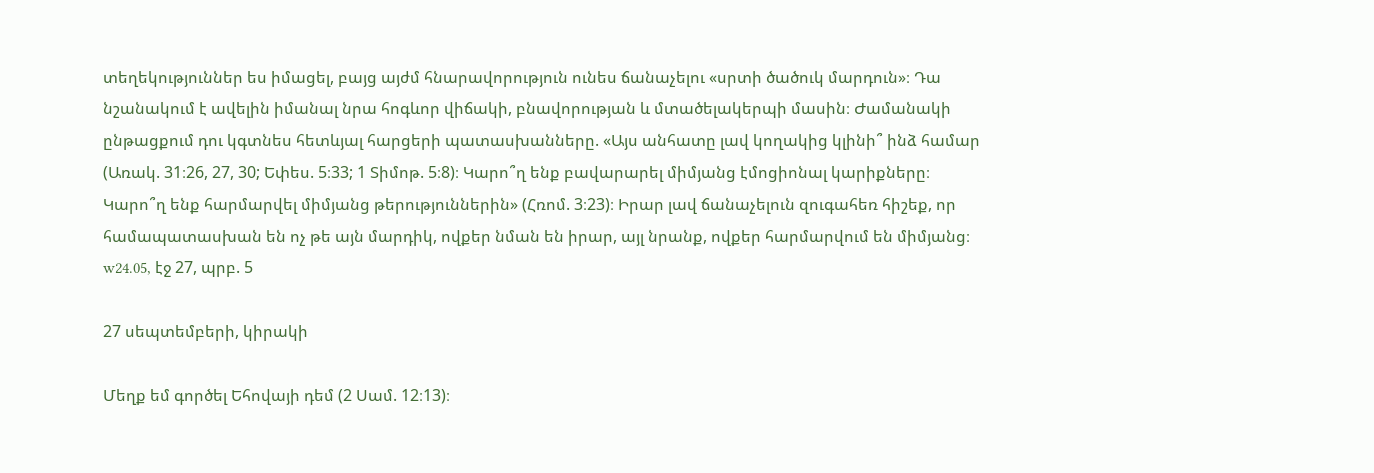տեղեկություններ ես իմացել, բայց այժմ հնարավորություն ունես ճանաչելու «սրտի ծածուկ մարդուն»։ Դա նշանակում է ավելին իմանալ նրա հոգևոր վիճակի, բնավորության և մտածելակերպի մասին։ Ժամանակի ընթացքում դու կգտնես հետևյալ հարցերի պատասխանները. «Այս անհատը լավ կողակից կլինի՞ ինձ համար (Առակ. 31։26, 27, 30; Եփես. 5։33; 1 Տիմոթ. 5։8)։ Կարո՞ղ ենք բավարարել միմյանց էմոցիոնալ կարիքները։ Կարո՞ղ ենք հարմարվել միմյանց թերություններին» (Հռոմ. 3։23)։ Իրար լավ ճանաչելուն զուգահեռ հիշեք, որ համապատասխան են ոչ թե այն մարդիկ, ովքեր նման են իրար, այլ նրանք, ովքեր հարմարվում են միմյանց։ w24.05, էջ 27, պրբ. 5

27 սեպտեմբերի, կիրակի

Մեղք եմ գործել Եհովայի դեմ (2 Սամ. 12։13)։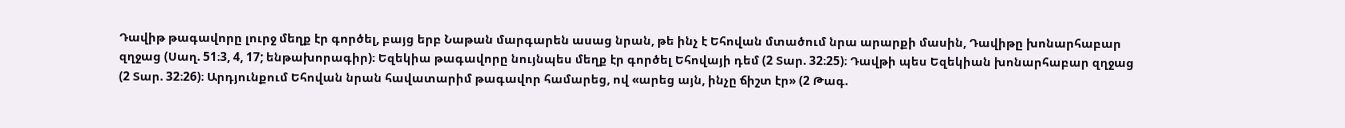Դավիթ թագավորը լուրջ մեղք էր գործել, բայց երբ Նաթան մարգարեն ասաց նրան, թե ինչ է Եհովան մտածում նրա արարքի մասին, Դավիթը խոնարհաբար զղջաց (Սաղ. 51։3, 4, 17; ենթախորագիր)։ Եզեկիա թագավորը նույնպես մեղք էր գործել Եհովայի դեմ (2 Տար. 32։25)։ Դավթի պես Եզեկիան խոնարհաբար զղջաց (2 Տար. 32։26)։ Արդյունքում Եհովան նրան հավատարիմ թագավոր համարեց, ով «արեց այն, ինչը ճիշտ էր» (2 Թագ.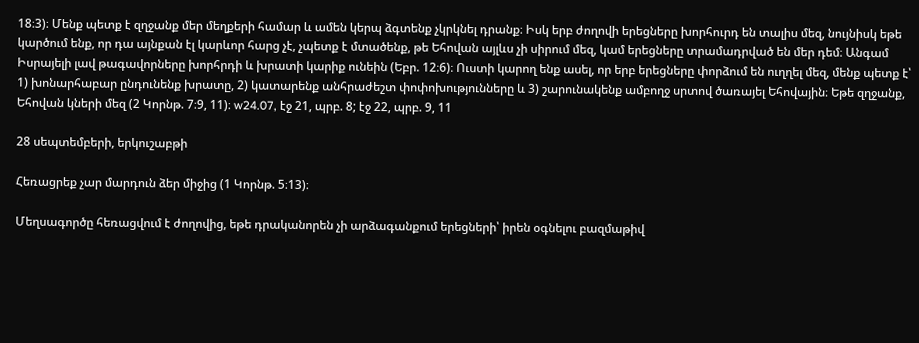18։3)։ Մենք պետք է զղջանք մեր մեղքերի համար և ամեն կերպ ձգտենք չկրկնել դրանք։ Իսկ երբ ժողովի երեցները խորհուրդ են տալիս մեզ, նույնիսկ եթե կարծում ենք, որ դա այնքան էլ կարևոր հարց չէ, չպետք է մտածենք, թե Եհովան այլևս չի սիրում մեզ, կամ երեցները տրամադրված են մեր դեմ։ Անգամ Իսրայելի լավ թագավորները խորհրդի և խրատի կարիք ունեին (Եբր. 12։6)։ Ուստի կարող ենք ասել, որ երբ երեցները փորձում են ուղղել մեզ, մենք պետք է՝ 1) խոնարհաբար ընդունենք խրատը, 2) կատարենք անհրաժեշտ փոփոխությունները և 3) շարունակենք ամբողջ սրտով ծառայել Եհովային։ Եթե զղջանք, Եհովան կների մեզ (2 Կորնթ. 7։9, 11)։ w24.07, էջ 21, պրբ. 8; էջ 22, պրբ. 9, 11

28 սեպտեմբերի, երկուշաբթի

Հեռացրեք չար մարդուն ձեր միջից (1 Կորնթ. 5։13)։

Մեղսագործը հեռացվում է ժողովից, եթե դրականորեն չի արձագանքում երեցների՝ իրեն օգնելու բազմաթիվ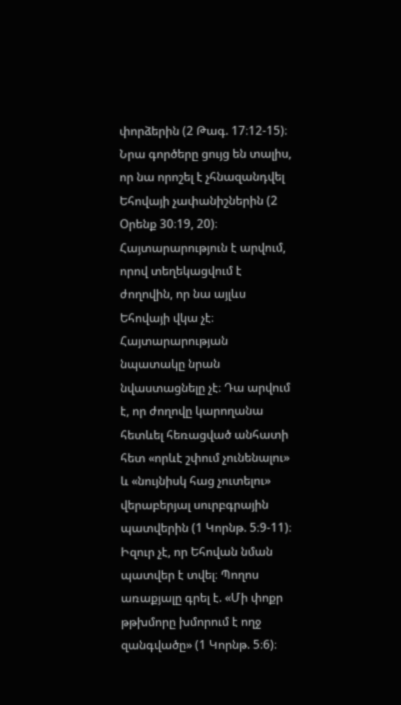փորձերին (2 Թագ. 17։12-15)։ Նրա գործերը ցույց են տալիս, որ նա որոշել է չհնազանդվել Եհովայի չափանիշներին (2 Օրենք 30։19, 20)։ Հայտարարություն է արվում, որով տեղեկացվում է ժողովին, որ նա այլևս Եհովայի վկա չէ։ Հայտարարության նպատակը նրան նվաստացնելը չէ։ Դա արվում է, որ ժողովը կարողանա հետևել հեռացված անհատի հետ «որևէ շփում չունենալու» և «նույնիսկ հաց չուտելու» վերաբերյալ սուրբգրային պատվերին (1 Կորնթ. 5։9-11)։ Իզուր չէ, որ Եհովան նման պատվեր է տվել։ Պողոս առաքյալը գրել է. «Մի փոքր թթխմորը խմորում է ողջ զանգվածը» (1 Կորնթ. 5։6)։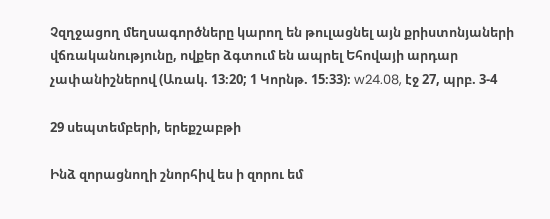Չզղջացող մեղսագործները կարող են թուլացնել այն քրիստոնյաների վճռականությունը, ովքեր ձգտում են ապրել Եհովայի արդար չափանիշներով (Առակ. 13։20; 1 Կորնթ. 15։33)։ w24.08, էջ 27, պրբ. 3-4

29 սեպտեմբերի, երեքշաբթի

Ինձ զորացնողի շնորհիվ ես ի զորու եմ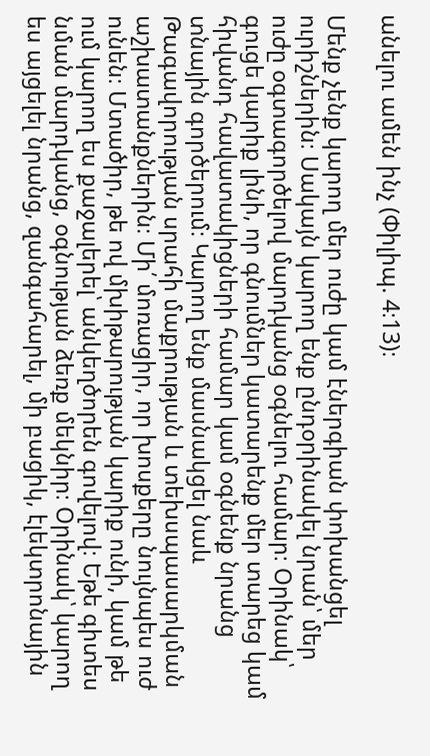անելու ամեն ինչ (Փիլիպ. 4։13)։

Մենք չենք կարող մեր ուժը կամ էներգիան փոխանցել ուրիշներին։ Սակայն կարող ենք ընդօրինակել նրան՝ մեր ուժը օգտագործելով մարդկանց օգնելու համար։ Օրինակ՝ գուցե կարիք լինի, որ գնումներ կատարենք մեր տարեց կամ հիվանդ հավատակիցների համար կամ օգնենք նրանց տնային գործերում։ Կարող ենք մասնակցել նաև Թագավորության սրահի մաքրության և տեխսպասարկման աշխատանքներին։ Մի՛ մոռացիր, որ խոսքերը նույնպես ուժ ունեն։ Մտածիր, թե ով մխիթարության կարիք ունի, կամ թե ում կարող ես քաջալերել՝ անկեղծորեն գովելով։ Եթե գիտես նման մարդկանց, օգնության ձեռք մեկնիր։ Օրինակ՝ կարող ես այցելել նրանց, զանգահարել, մի բացիկ, էլեկտրոնային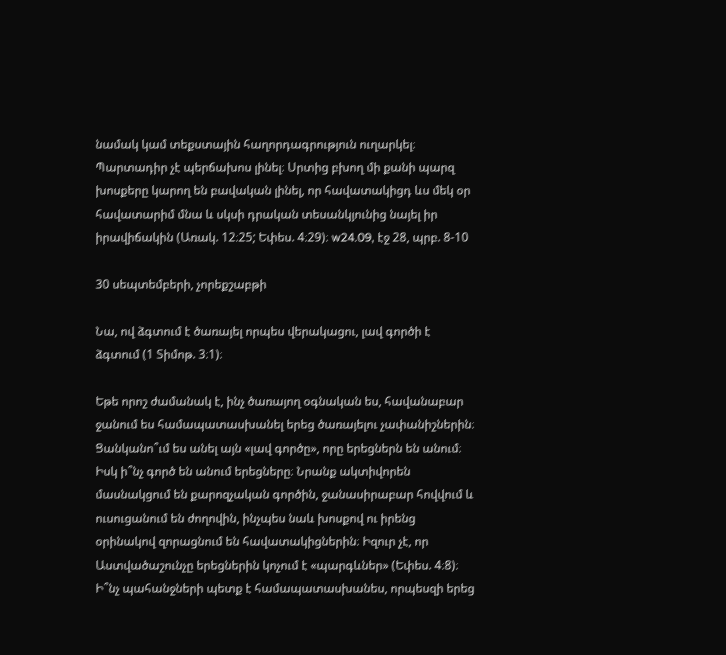նամակ կամ տեքստային հաղորդագրություն ուղարկել։ Պարտադիր չէ պերճախոս լինել։ Սրտից բխող մի քանի պարզ խոսքերը կարող են բավական լինել, որ հավատակիցդ ևս մեկ օր հավատարիմ մնա և սկսի դրական տեսանկյունից նայել իր իրավիճակին (Առակ. 12։25; Եփես. 4։29)։ w24.09, էջ 28, պրբ. 8-10

30 սեպտեմբերի, չորեքշաբթի

Նա, ով ձգտում է ծառայել որպես վերակացու, լավ գործի է ձգտում (1 Տիմոթ. 3։1)։

Եթե որոշ ժամանակ է, ինչ ծառայող օգնական ես, հավանաբար ջանում ես համապատասխանել երեց ծառայելու չափանիշներին։ Ցանկանո՞ւմ ես անել այն «լավ գործը», որը երեցներն են անում։ Իսկ ի՞նչ գործ են անում երեցները։ Նրանք ակտիվորեն մասնակցում են քարոզչական գործին, ջանասիրաբար հովվում և ուսուցանում են ժողովին, ինչպես նաև խոսքով ու իրենց օրինակով զորացնում են հավատակիցներին։ Իզուր չէ, որ Աստվածաշունչը երեցներին կոչում է «պարգևներ» (Եփես. 4։8)։ Ի՞նչ պահանջների պետք է համապատասխանես, որպեսզի երեց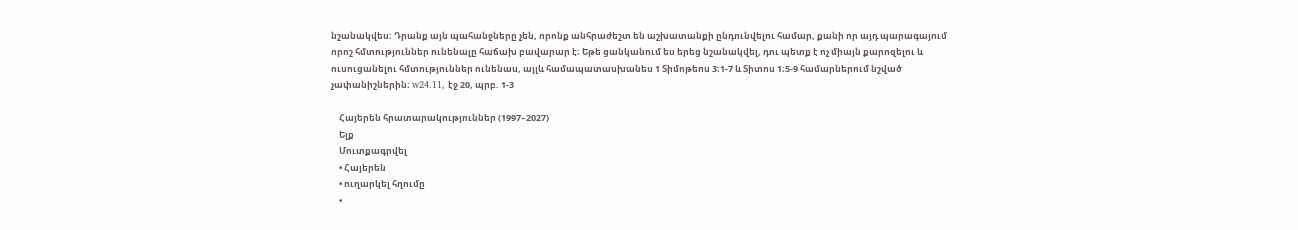նշանակվես։ Դրանք այն պահանջները չեն, որոնք անհրաժեշտ են աշխատանքի ընդունվելու համար, քանի որ այդ պարագայում որոշ հմտություններ ունենալը հաճախ բավարար է։ Եթե ցանկանում ես երեց նշանակվել, դու պետք է ոչ միայն քարոզելու և ուսուցանելու հմտություններ ունենաս, այլև համապատասխանես 1 Տիմոթեոս 3։1-7 և Տիտոս 1։5-9 համարներում նշված չափանիշներին։ w24.11, էջ 20, պրբ. 1-3

    Հայերեն հրատարակություններ (1997–2027)
    Ելք
    Մուտքագրվել
    • Հայերեն
    • ուղարկել հղումը
    •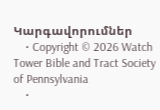Կարգավորումներ
    • Copyright © 2026 Watch Tower Bible and Tract Society of Pennsylvania
    •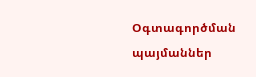Օգտագործման պայմաններ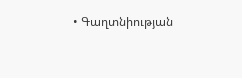• Գաղտնիության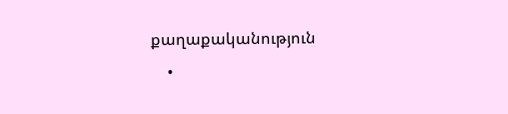քաղաքականություն
    •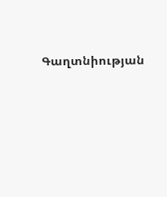Գաղտնիության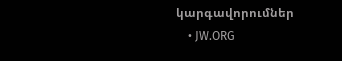կարգավորումներ
    • JW.ORG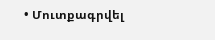• Մուտքագրվել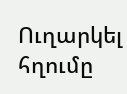Ուղարկել հղումը